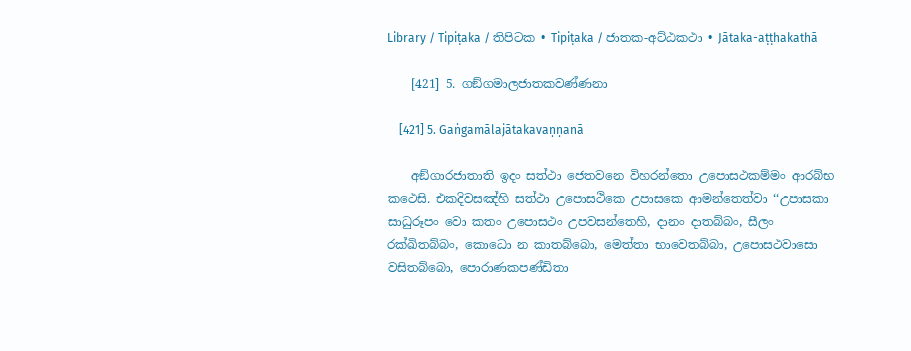Library / Tipiṭaka / තිපිටක • Tipiṭaka / ජාතක-අට්‌ඨකථා • Jātaka-aṭṭhakathā

    [421] 5. ගඞ්‌ගමාලජාතකවණ්‌ණනා

    [421] 5. Gaṅgamālajātakavaṇṇanā

    අඞ්‌ගාරජාතාති ඉදං සත්‌ථා ජෙතවනෙ විහරන්‌තො උපොසථකම්‌මං ආරබ්‌භ කථෙසි. එකදිවසඤ්‌හි සත්‌ථා උපොසථිකෙ උපාසකෙ ආමන්‌තෙත්‌වා ‘‘උපාසකා සාධුරූපං වො කතං උපොසථං උපවසන්‌තෙහි, දානං දාතබ්‌බං, සීලං රක්‌ඛිතබ්‌බං, කොධො න කාතබ්‌බො, මෙත්‌තා භාවෙතබ්‌බා, උපොසථවාසො වසිතබ්‌බො, පොරාණකපණ්‌ඩිතා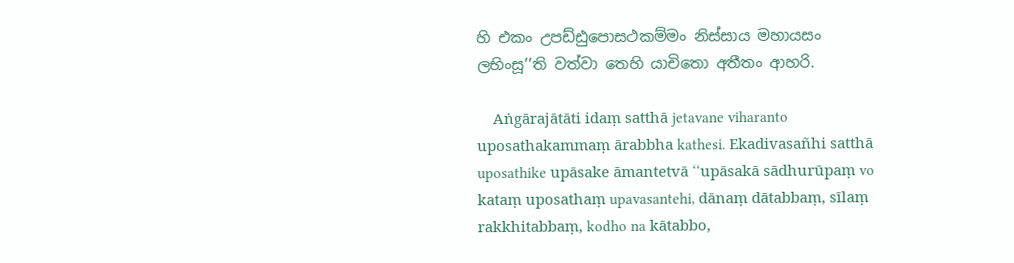හි එකං උපඩ්‌ඪුපොසථකම්‌මං නිස්‌සාය මහායසං ලභිංසූ’’ති වත්‌වා තෙහි යාචිතො අතීතං ආහරි.

    Aṅgārajātāti idaṃ satthā jetavane viharanto uposathakammaṃ ārabbha kathesi. Ekadivasañhi satthā uposathike upāsake āmantetvā ‘‘upāsakā sādhurūpaṃ vo kataṃ uposathaṃ upavasantehi, dānaṃ dātabbaṃ, sīlaṃ rakkhitabbaṃ, kodho na kātabbo,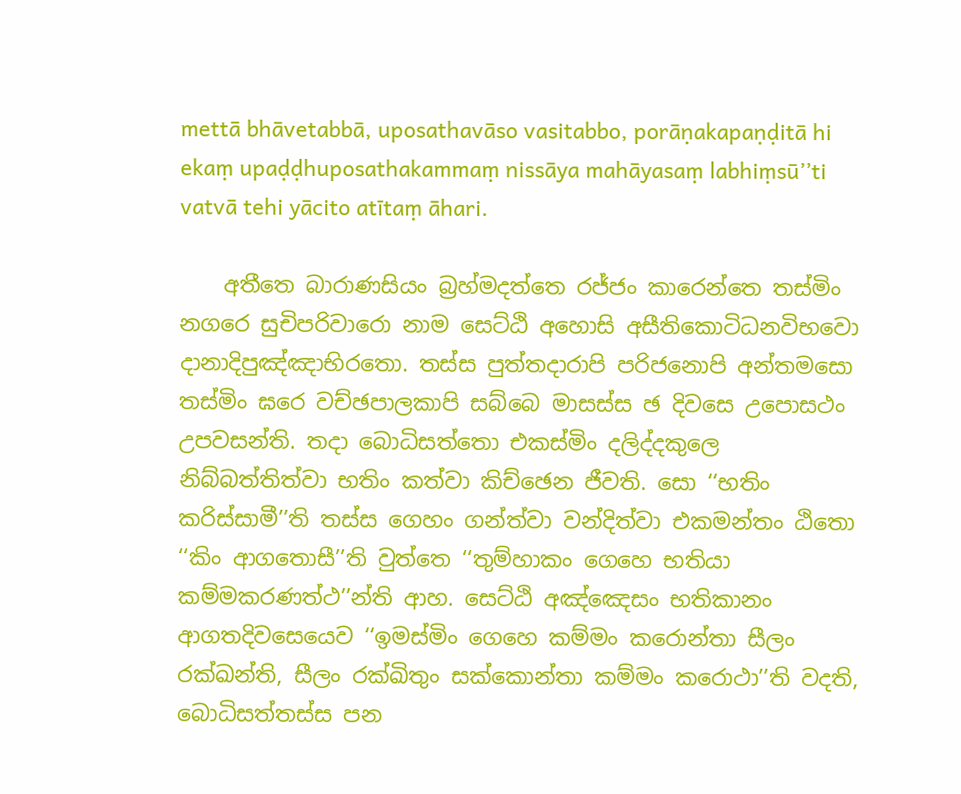mettā bhāvetabbā, uposathavāso vasitabbo, porāṇakapaṇḍitā hi ekaṃ upaḍḍhuposathakammaṃ nissāya mahāyasaṃ labhiṃsū’’ti vatvā tehi yācito atītaṃ āhari.

    අතීතෙ බාරාණසියං බ්‍රහ්‌මදත්‌තෙ රජ්‌ජං කාරෙන්‌තෙ තස්‌මිං නගරෙ සුචිපරිවාරො නාම සෙට්‌ඨි අහොසි අසීතිකොටිධනවිභවො දානාදිපුඤ්‌ඤාභිරතො. තස්‌ස පුත්‌තදාරාපි පරිජනොපි අන්‌තමසො තස්‌මිං ඝරෙ වච්‌ඡපාලකාපි සබ්‌බෙ මාසස්‌ස ඡ දිවසෙ උපොසථං උපවසන්‌ති. තදා බොධිසත්‌තො එකස්‌මිං දලිද්‌දකුලෙ නිබ්‌බත්‌තිත්‌වා භතිං කත්‌වා කිච්‌ඡෙන ජීවති. සො ‘‘භතිං කරිස්‌සාමී’’ති තස්‌ස ගෙහං ගන්‌ත්‌වා වන්‌දිත්‌වා එකමන්‌තං ඨිතො ‘‘කිං ආගතොසී’’ති වුත්‌තෙ ‘‘තුම්‌හාකං ගෙහෙ භතියා කම්‌මකරණත්‌ථ’’න්‌ති ආහ. සෙට්‌ඨි අඤ්‌ඤෙසං භතිකානං ආගතදිවසෙයෙව ‘‘ඉමස්‌මිං ගෙහෙ කම්‌මං කරොන්‌තා සීලං රක්‌ඛන්‌ති, සීලං රක්‌ඛිතුං සක්‌කොන්‌තා කම්‌මං කරොථා’’ති වදති, බොධිසත්‌තස්‌ස පන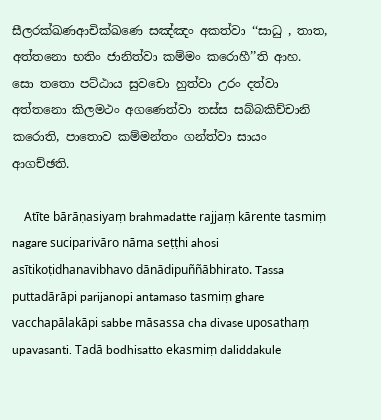සීලරක්‌ඛණආචික්‌ඛණෙ සඤ්‌ඤං අකත්‌වා ‘‘සාධු , තාත, අත්‌තනො භතිං ජානිත්‌වා කම්‌මං කරොහී’’ති ආහ. සො තතො පට්‌ඨාය සුවචො හුත්‌වා උරං දත්‌වා අත්‌තනො කිලමථං අගණෙත්‌වා තස්‌ස සබ්‌බකිච්‌චානි කරොති, පාතොව කම්‌මන්‌තං ගන්‌ත්‌වා සායං ආගච්‌ඡති.

    Atīte bārāṇasiyaṃ brahmadatte rajjaṃ kārente tasmiṃ nagare suciparivāro nāma seṭṭhi ahosi asītikoṭidhanavibhavo dānādipuññābhirato. Tassa puttadārāpi parijanopi antamaso tasmiṃ ghare vacchapālakāpi sabbe māsassa cha divase uposathaṃ upavasanti. Tadā bodhisatto ekasmiṃ daliddakule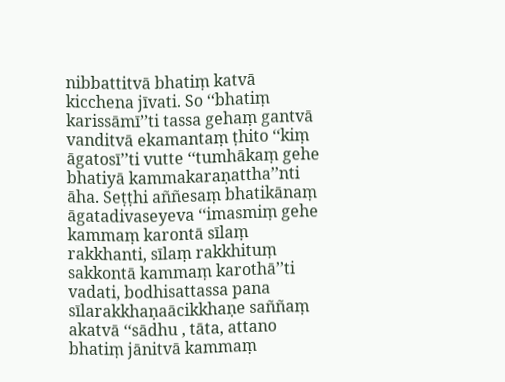nibbattitvā bhatiṃ katvā kicchena jīvati. So ‘‘bhatiṃ karissāmī’’ti tassa gehaṃ gantvā vanditvā ekamantaṃ ṭhito ‘‘kiṃ āgatosī’’ti vutte ‘‘tumhākaṃ gehe bhatiyā kammakaraṇattha’’nti āha. Seṭṭhi aññesaṃ bhatikānaṃ āgatadivaseyeva ‘‘imasmiṃ gehe kammaṃ karontā sīlaṃ rakkhanti, sīlaṃ rakkhituṃ sakkontā kammaṃ karothā’’ti vadati, bodhisattassa pana sīlarakkhaṇaācikkhaṇe saññaṃ akatvā ‘‘sādhu , tāta, attano bhatiṃ jānitvā kammaṃ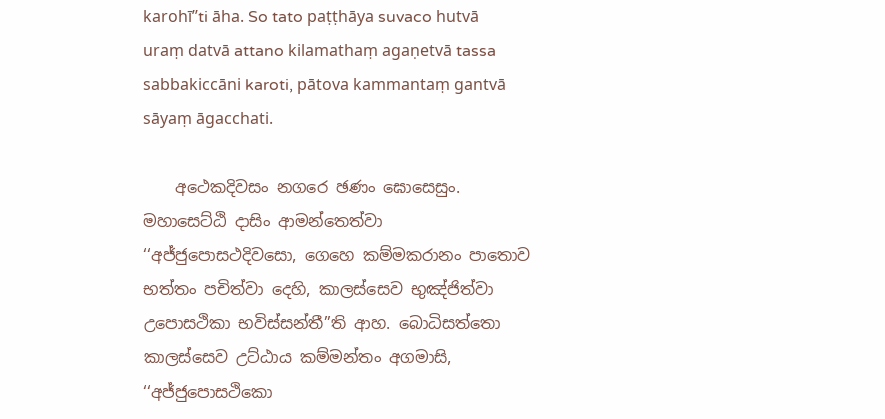karohī’’ti āha. So tato paṭṭhāya suvaco hutvā uraṃ datvā attano kilamathaṃ agaṇetvā tassa sabbakiccāni karoti, pātova kammantaṃ gantvā sāyaṃ āgacchati.

    අථෙකදිවසං නගරෙ ඡණං ඝොසෙසුං. මහාසෙට්‌ඨි දාසිං ආමන්‌තෙත්‌වා ‘‘අජ්‌ජුපොසථදිවසො, ගෙහෙ කම්‌මකරානං පාතොව භත්‌තං පචිත්‌වා දෙහි, කාලස්‌සෙව භුඤ්‌ජිත්‌වා උපොසථිකා භවිස්‌සන්‌තී’’ති ආහ. බොධිසත්‌තො කාලස්‌සෙව උට්‌ඨාය කම්‌මන්‌තං අගමාසි, ‘‘අජ්‌ජුපොසථිකො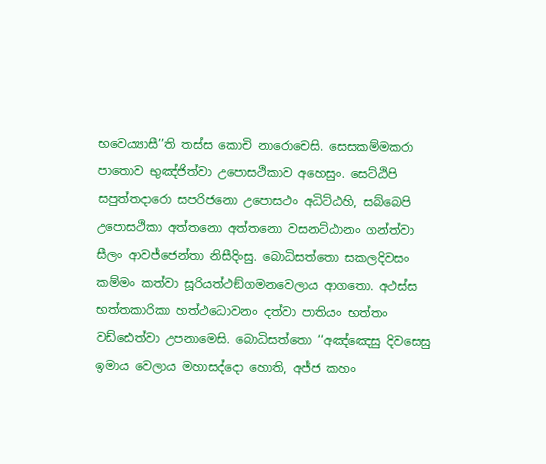භවෙය්‍යාසී’’ති තස්‌ස කොචි නාරොචෙසි. සෙසකම්‌මකරා පාතොව භුඤ්‌ජිත්‌වා උපොසථිකාව අහෙසුං. සෙට්‌ඨිපි සපුත්‌තදාරො සපරිජනො උපොසථං අධිට්‌ඨහි, සබ්‌බෙපි උපොසථිකා අත්‌තනො අත්‌තනො වසනට්‌ඨානං ගන්‌ත්‌වා සීලං ආවජ්‌ජෙන්‌තා නිසීදිංසු. බොධිසත්‌තො සකලදිවසං කම්‌මං කත්‌වා සූරියත්‌ථඞ්‌ගමනවෙලාය ආගතො. අථස්‌ස භත්‌තකාරිකා හත්‌ථධොවනං දත්‌වා පාතියං භත්‌තං වඩ්‌ඪෙත්‌වා උපනාමෙසි. බොධිසත්‌තො ‘‘අඤ්‌ඤෙසු දිවසෙසු ඉමාය වෙලාය මහාසද්‌දො හොති, අජ්‌ජ කහං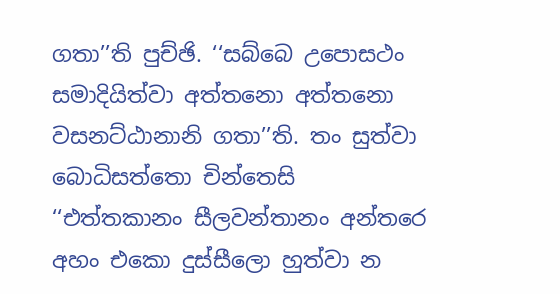ගතා’’ති පුච්‌ඡි. ‘‘සබ්‌බෙ උපොසථං සමාදියිත්‌වා අත්‌තනො අත්‌තනො වසනට්‌ඨානානි ගතා’’ති. තං සුත්‌වා බොධිසත්‌තො චින්‌තෙසි ‘‘එත්‌තකානං සීලවන්‌තානං අන්‌තරෙ අහං එකො දුස්‌සීලො හුත්‌වා න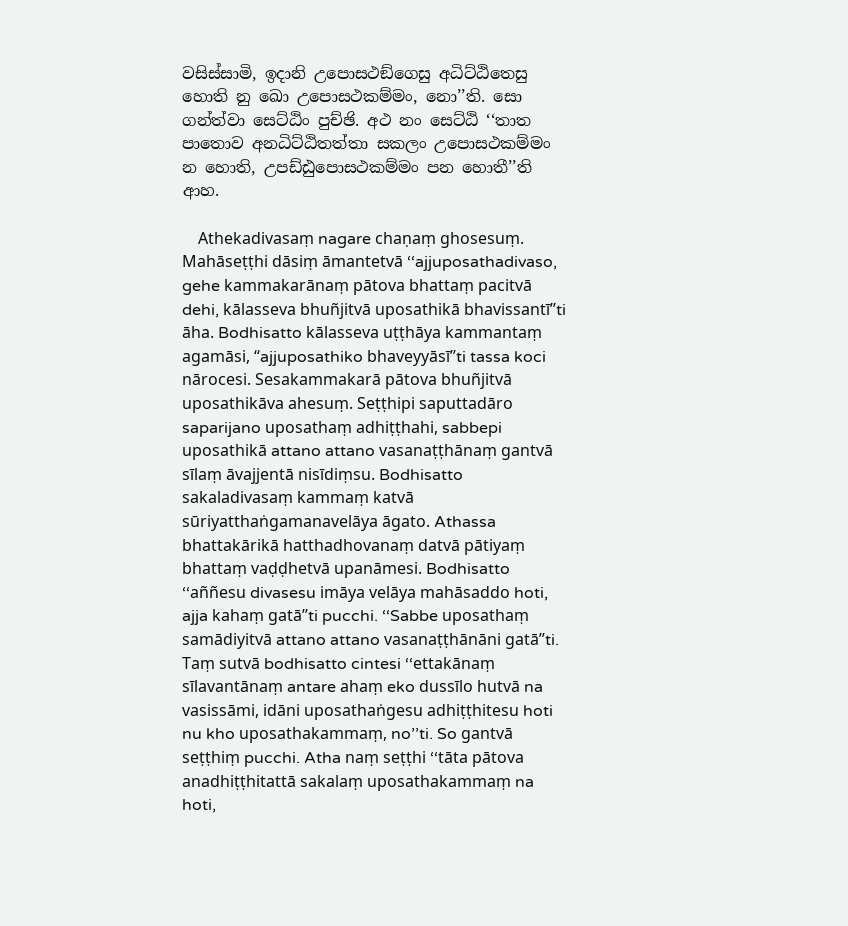වසිස්‌සාමි, ඉදානි උපොසථඞ්‌ගෙසු අධිට්‌ඨිතෙසු හොති නු ඛො උපොසථකම්‌මං, නො’’ති. සො ගන්‌ත්‌වා සෙට්‌ඨිං පුච්‌ඡි. අථ නං සෙට්‌ඨි ‘‘තාත පාතොව අනධිට්‌ඨිතත්‌තා සකලං උපොසථකම්‌මං න හොති, උපඩ්‌ඪුපොසථකම්‌මං පන හොතී’’ති ආහ.

    Athekadivasaṃ nagare chaṇaṃ ghosesuṃ. Mahāseṭṭhi dāsiṃ āmantetvā ‘‘ajjuposathadivaso, gehe kammakarānaṃ pātova bhattaṃ pacitvā dehi, kālasseva bhuñjitvā uposathikā bhavissantī’’ti āha. Bodhisatto kālasseva uṭṭhāya kammantaṃ agamāsi, ‘‘ajjuposathiko bhaveyyāsī’’ti tassa koci nārocesi. Sesakammakarā pātova bhuñjitvā uposathikāva ahesuṃ. Seṭṭhipi saputtadāro saparijano uposathaṃ adhiṭṭhahi, sabbepi uposathikā attano attano vasanaṭṭhānaṃ gantvā sīlaṃ āvajjentā nisīdiṃsu. Bodhisatto sakaladivasaṃ kammaṃ katvā sūriyatthaṅgamanavelāya āgato. Athassa bhattakārikā hatthadhovanaṃ datvā pātiyaṃ bhattaṃ vaḍḍhetvā upanāmesi. Bodhisatto ‘‘aññesu divasesu imāya velāya mahāsaddo hoti, ajja kahaṃ gatā’’ti pucchi. ‘‘Sabbe uposathaṃ samādiyitvā attano attano vasanaṭṭhānāni gatā’’ti. Taṃ sutvā bodhisatto cintesi ‘‘ettakānaṃ sīlavantānaṃ antare ahaṃ eko dussīlo hutvā na vasissāmi, idāni uposathaṅgesu adhiṭṭhitesu hoti nu kho uposathakammaṃ, no’’ti. So gantvā seṭṭhiṃ pucchi. Atha naṃ seṭṭhi ‘‘tāta pātova anadhiṭṭhitattā sakalaṃ uposathakammaṃ na hoti,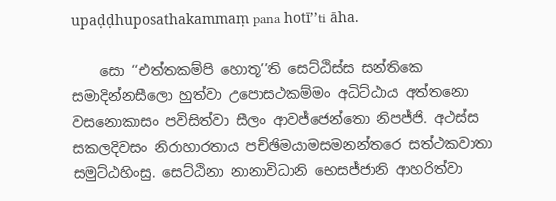upaḍḍhuposathakammaṃ pana hotī’’ti āha.

    සො ‘‘එත්‌තකම්‌පි හොතූ’’ති සෙට්‌ඨිස්‌ස සන්‌තිකෙ සමාදින්‌නසීලො හුත්‌වා උපොසථකම්‌මං අධිට්‌ඨාය අත්‌තනො වසනොකාසං පවිසිත්‌වා සීලං ආවජ්‌ජෙන්‌තො නිපජ්‌ජි. අථස්‌ස සකලදිවසං නිරාහාරතාය පච්‌ඡිමයාමසමනන්‌තරෙ සත්‌ථකවාතා සමුට්‌ඨහිංසු. සෙට්‌ඨිනා නානාවිධානි භෙසජ්‌ජානි ආහරිත්‌වා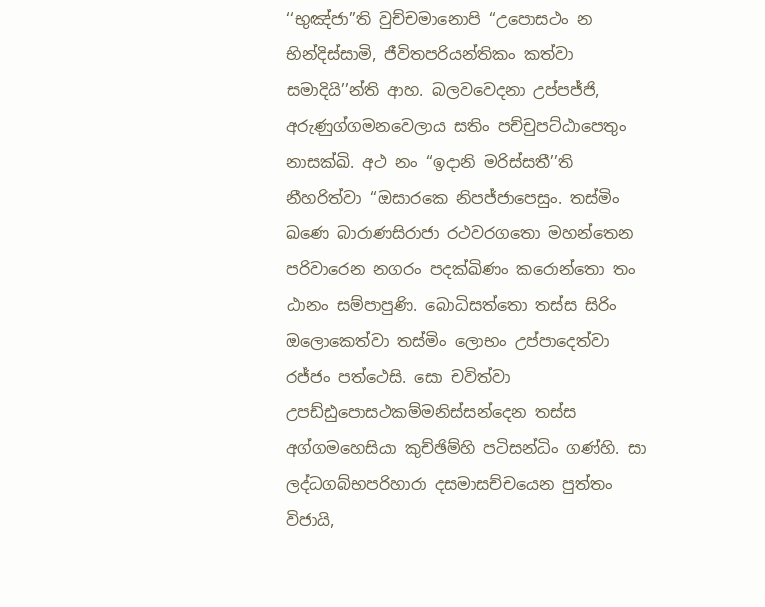‘‘භුඤ්‌ජා’’ති වුච්‌චමානොපි ‘‘උපොසථං න භින්‌දිස්‌සාමි, ජීවිතපරියන්‌තිකං කත්‌වා සමාදියි’’න්‌ති ආහ. බලවවෙදනා උප්‌පජ්‌ජි, අරුණුග්‌ගමනවෙලාය සතිං පච්‌චුපට්‌ඨාපෙතුං නාසක්‌ඛි. අථ නං ‘‘ඉදානි මරිස්‌සතී’’ති නීහරිත්‌වා ‘‘ඔසාරකෙ නිපජ්‌ජාපෙසුං. තස්‌මිං ඛණෙ බාරාණසිරාජා රථවරගතො මහන්‌තෙන පරිවාරෙන නගරං පදක්‌ඛිණං කරොන්‌තො තං ඨානං සම්‌පාපුණි. බොධිසත්‌තො තස්‌ස සිරිං ඔලොකෙත්‌වා තස්‌මිං ලොභං උප්‌පාදෙත්‌වා රජ්‌ජං පත්‌ථෙසි. සො චවිත්‌වා උපඩ්‌ඪුපොසථකම්‌මනිස්‌සන්‌දෙන තස්‌ස අග්‌ගමහෙසියා කුච්‌ඡිම්‌හි පටිසන්‌ධිං ගණ්‌හි. සා ලද්‌ධගබ්‌භපරිහාරා දසමාසච්‌චයෙන පුත්‌තං විජායි,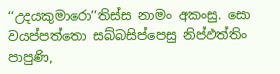‘‘උදයකුමාරො’’තිස්‌ස නාමං අකංසු. සො වයප්‌පත්‌තො සබ්‌බසිප්‌පෙසු නිප්‌ඵත්‌තිං පාපුණි,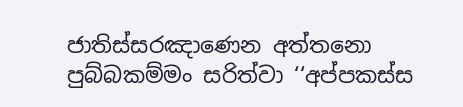ජාතිස්‌සරඤාණෙන අත්‌තනො පුබ්‌බකම්‌මං සරිත්‌වා ‘‘අප්‌පකස්‌ස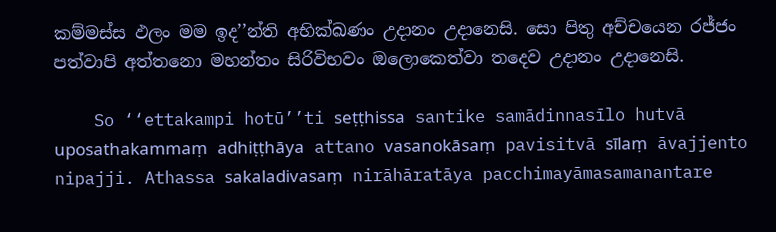කම්‌මස්‌ස ඵලං මම ඉද’’න්‌ති අභික්‌ඛණං උදානං උදානෙසි. සො පිතු අච්‌චයෙන රජ්‌ජං පත්‌වාපි අත්‌තනො මහන්‌තං සිරිවිභවං ඔලොකෙත්‌වා තදෙව උදානං උදානෙසි.

    So ‘‘ettakampi hotū’’ti seṭṭhissa santike samādinnasīlo hutvā uposathakammaṃ adhiṭṭhāya attano vasanokāsaṃ pavisitvā sīlaṃ āvajjento nipajji. Athassa sakaladivasaṃ nirāhāratāya pacchimayāmasamanantare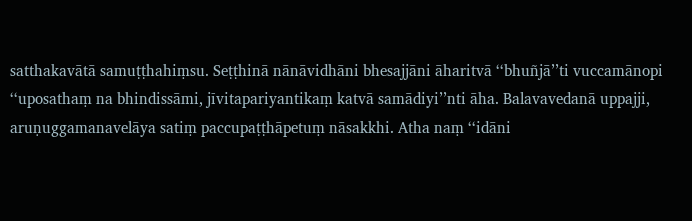satthakavātā samuṭṭhahiṃsu. Seṭṭhinā nānāvidhāni bhesajjāni āharitvā ‘‘bhuñjā’’ti vuccamānopi ‘‘uposathaṃ na bhindissāmi, jīvitapariyantikaṃ katvā samādiyi’’nti āha. Balavavedanā uppajji, aruṇuggamanavelāya satiṃ paccupaṭṭhāpetuṃ nāsakkhi. Atha naṃ ‘‘idāni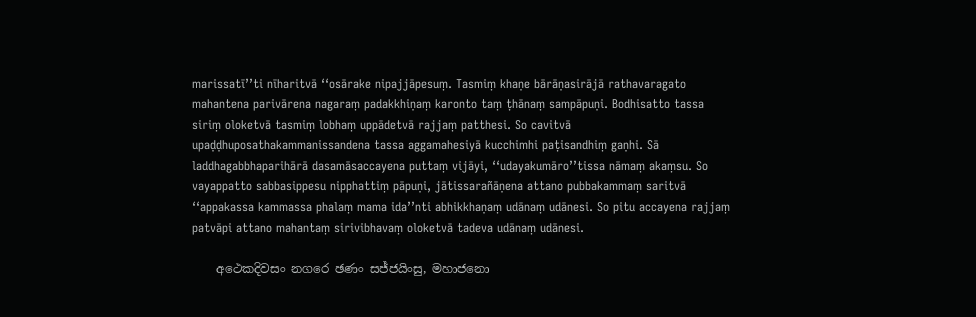marissatī’’ti nīharitvā ‘‘osārake nipajjāpesuṃ. Tasmiṃ khaṇe bārāṇasirājā rathavaragato mahantena parivārena nagaraṃ padakkhiṇaṃ karonto taṃ ṭhānaṃ sampāpuṇi. Bodhisatto tassa siriṃ oloketvā tasmiṃ lobhaṃ uppādetvā rajjaṃ patthesi. So cavitvā upaḍḍhuposathakammanissandena tassa aggamahesiyā kucchimhi paṭisandhiṃ gaṇhi. Sā laddhagabbhaparihārā dasamāsaccayena puttaṃ vijāyi, ‘‘udayakumāro’’tissa nāmaṃ akaṃsu. So vayappatto sabbasippesu nipphattiṃ pāpuṇi, jātissarañāṇena attano pubbakammaṃ saritvā ‘‘appakassa kammassa phalaṃ mama ida’’nti abhikkhaṇaṃ udānaṃ udānesi. So pitu accayena rajjaṃ patvāpi attano mahantaṃ sirivibhavaṃ oloketvā tadeva udānaṃ udānesi.

    අථෙකදිවසං නගරෙ ඡණං සජ්‌ජයිංසු, මහාජනො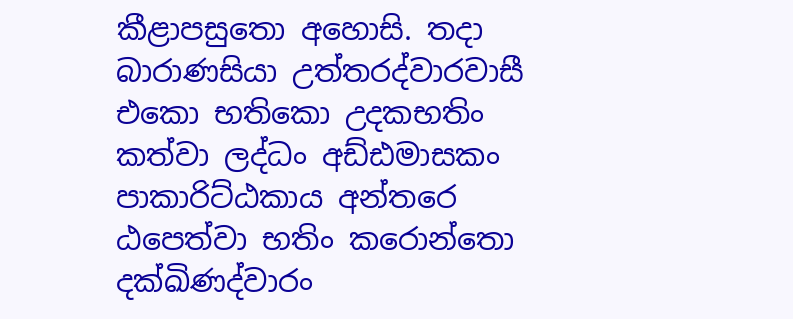කීළාපසුතො අහොසි. තදා බාරාණසියා උත්‌තරද්‌වාරවාසී එකො භතිකො උදකභතිං කත්‌වා ලද්‌ධං අඩ්‌ඪමාසකං පාකාරිට්‌ඨකාය අන්‌තරෙ ඨපෙත්‌වා භතිං කරොන්‌තො දක්‌ඛිණද්‌වාරං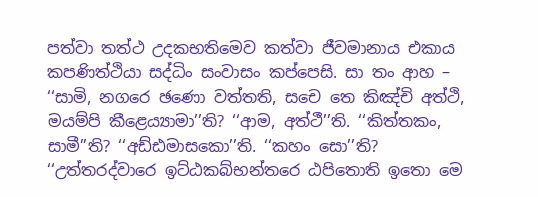පත්‌වා තත්‌ථ උදකභතිමෙව කත්‌වා ජීවමානාය එකාය කපණිත්‌ථියා සද්‌ධිං සංවාසං කප්‌පෙසි. සා තං ආහ – ‘‘සාමි, නගරෙ ඡණො වත්‌තති, සචෙ තෙ කිඤ්‌චි අත්‌ථි, මයම්‌පි කීළෙය්‍යාමා’’ති? ‘‘ආම, අත්‌ථී’’ති. ‘‘කිත්‌තකං, සාමී’’ති? ‘‘අඩ්‌ඪමාසකො’’ති. ‘‘කහං සො’’ති? ‘‘උත්‌තරද්‌වාරෙ ඉට්‌ඨකබ්‌භන්‌තරෙ ඨපිතොති ඉතො මෙ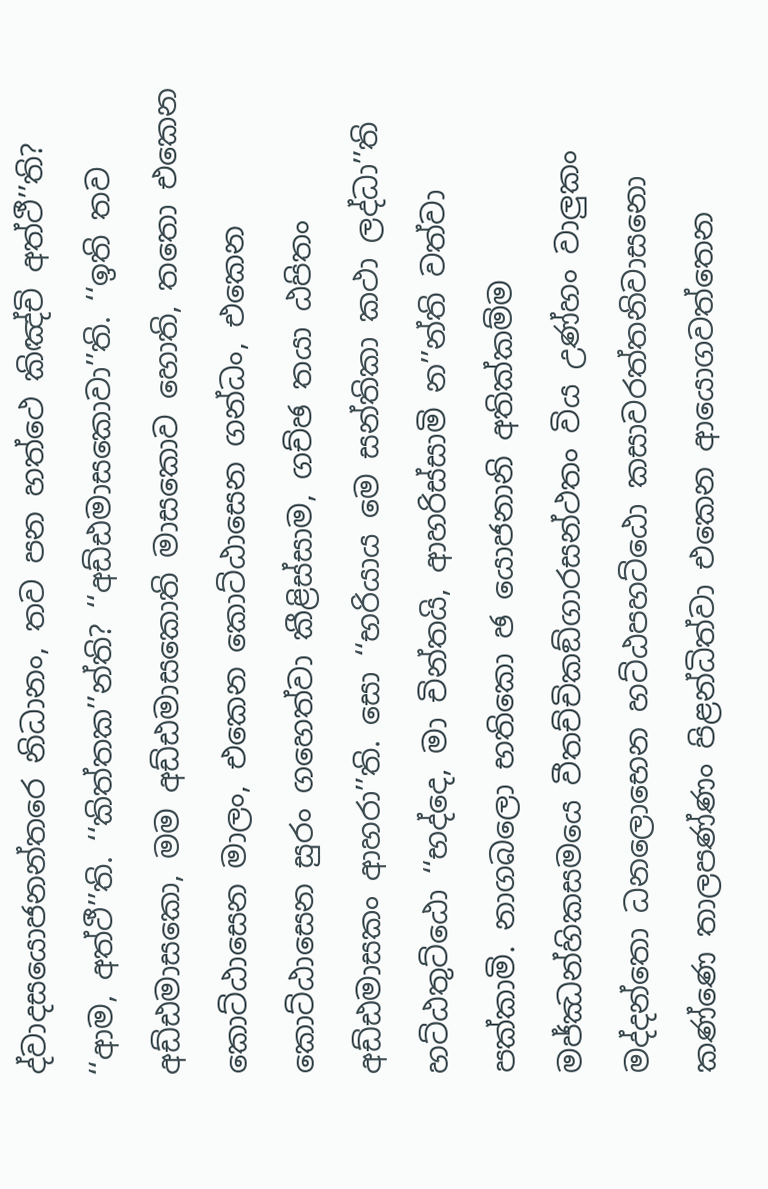ද්‌වාදසයොජනන්‌තරෙ නිධානං, තව පන හත්‌ථෙ කිඤ්‌චි අත්‌ථී’’ති? ‘‘ආම, අත්‌ථී’’ති. ‘‘කිත්‌තක’’න්‌ති? ‘‘අඩ්‌ඪමාසකොවා’’ති. ‘‘ඉති තව අඩ්‌ඪමාසකො, මම අඩ්‌ඪමාසකොති මාසකොව හොති, තතො එකෙන කොට්‌ඨාසෙන මාලං, එකෙන කොට්‌ඨාසෙන ගන්‌ධං, එකෙන කොට්‌ඨාසෙන සුරං ගහෙත්‌වා කීළිස්‌සාම, ගච්‌ඡ තයා ඨපිතං අඩ්‌ඪමාසකං ආහරා’’ති. සො ‘‘භරියාය මෙ සන්‌තිකා කථා ලද්‌ධා’’ති හට්‌ඨතුට්‌ඨො ‘‘භද්‌දෙ, මා චින්‌තයි, ආහරිස්‌සාමි න’’න්‌ති වත්‌වා පක්‌කාමි. නාගබලො භතිකො ඡ යොජනානි අතික්‌කම්‌ම මජ්‌ඣන්‌හිකසමයෙ වීතච්‌චිකඞ්‌ගාරසන්‌ථතං විය උණ්‌හං වාලුකං මද්‌දන්‌තො ධනලොභෙන හට්‌ඨපහට්‌ඨො කසාවරත්‌තනිවාසනො කණ්‌ණෙ තාලපණ්‌ණං පිළන්‌ධිත්‌වා එකෙන ආයොගවත්‌තෙන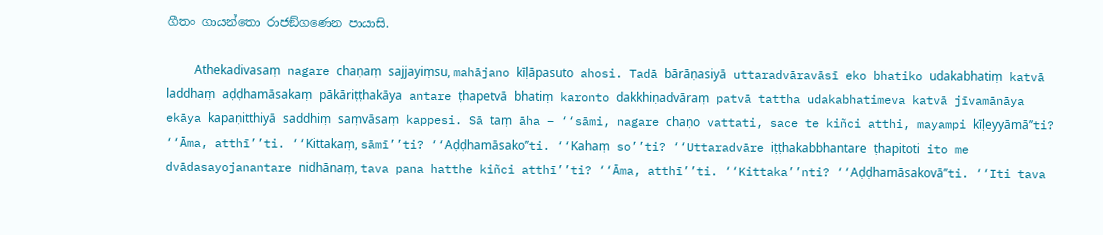ගීතං ගායන්‌තො රාජඞ්‌ගණෙන පායාසි.

    Athekadivasaṃ nagare chaṇaṃ sajjayiṃsu, mahājano kīḷāpasuto ahosi. Tadā bārāṇasiyā uttaradvāravāsī eko bhatiko udakabhatiṃ katvā laddhaṃ aḍḍhamāsakaṃ pākāriṭṭhakāya antare ṭhapetvā bhatiṃ karonto dakkhiṇadvāraṃ patvā tattha udakabhatimeva katvā jīvamānāya ekāya kapaṇitthiyā saddhiṃ saṃvāsaṃ kappesi. Sā taṃ āha – ‘‘sāmi, nagare chaṇo vattati, sace te kiñci atthi, mayampi kīḷeyyāmā’’ti? ‘‘Āma, atthī’’ti. ‘‘Kittakaṃ, sāmī’’ti? ‘‘Aḍḍhamāsako’’ti. ‘‘Kahaṃ so’’ti? ‘‘Uttaradvāre iṭṭhakabbhantare ṭhapitoti ito me dvādasayojanantare nidhānaṃ, tava pana hatthe kiñci atthī’’ti? ‘‘Āma, atthī’’ti. ‘‘Kittaka’’nti? ‘‘Aḍḍhamāsakovā’’ti. ‘‘Iti tava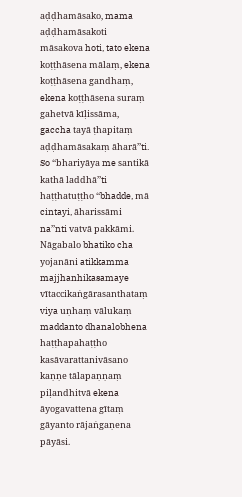aḍḍhamāsako, mama aḍḍhamāsakoti māsakova hoti, tato ekena koṭṭhāsena mālaṃ, ekena koṭṭhāsena gandhaṃ, ekena koṭṭhāsena suraṃ gahetvā kīḷissāma, gaccha tayā ṭhapitaṃ aḍḍhamāsakaṃ āharā’’ti. So ‘‘bhariyāya me santikā kathā laddhā’’ti haṭṭhatuṭṭho ‘‘bhadde, mā cintayi, āharissāmi na’’nti vatvā pakkāmi. Nāgabalo bhatiko cha yojanāni atikkamma majjhanhikasamaye vītaccikaṅgārasanthataṃ viya uṇhaṃ vālukaṃ maddanto dhanalobhena haṭṭhapahaṭṭho kasāvarattanivāsano kaṇṇe tālapaṇṇaṃ piḷandhitvā ekena āyogavattena gītaṃ gāyanto rājaṅgaṇena pāyāsi.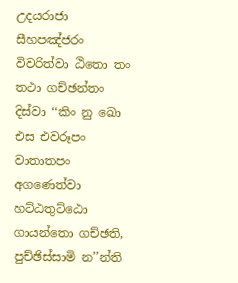උදයරාජා සීහපඤ්‌ජරං විවරිත්‌වා ඨිතො තං තථා ගච්‌ඡන්‌තං දිස්‌වා ‘‘කිං නු ඛො එස එවරූපං වාතාතපං අගණෙත්‌වා හට්‌ඨතුට්‌ඨො ගායන්‌තො ගච්‌ඡති, පුච්‌ඡිස්‌සාමි න’’න්‌ති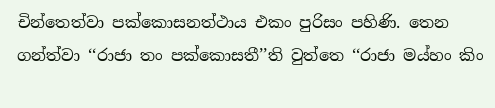චින්‌තෙත්‌වා පක්‌කොසනත්‌ථාය එකං පුරිසං පහිණි. තෙන ගන්‌ත්‌වා ‘‘රාජා තං පක්‌කොසතී’’ති වුත්‌තෙ ‘‘රාජා මය්‌හං කිං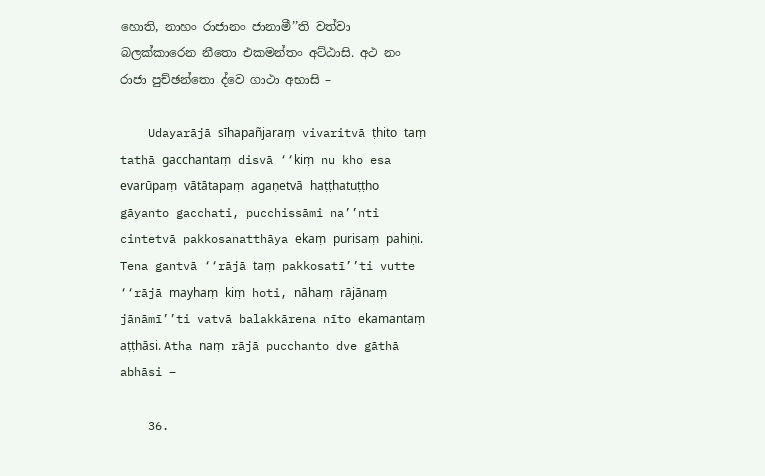හොති, නාහං රාජානං ජානාමී’’ති වත්‌වා බලක්‌කාරෙන නීතො එකමන්‌තං අට්‌ඨාසි. අථ නං රාජා පුච්‌ඡන්‌තො ද්‌වෙ ගාථා අභාසි –

    Udayarājā sīhapañjaraṃ vivaritvā ṭhito taṃ tathā gacchantaṃ disvā ‘‘kiṃ nu kho esa evarūpaṃ vātātapaṃ agaṇetvā haṭṭhatuṭṭho gāyanto gacchati, pucchissāmi na’’nti cintetvā pakkosanatthāya ekaṃ purisaṃ pahiṇi. Tena gantvā ‘‘rājā taṃ pakkosatī’’ti vutte ‘‘rājā mayhaṃ kiṃ hoti, nāhaṃ rājānaṃ jānāmī’’ti vatvā balakkārena nīto ekamantaṃ aṭṭhāsi. Atha naṃ rājā pucchanto dve gāthā abhāsi –

    36.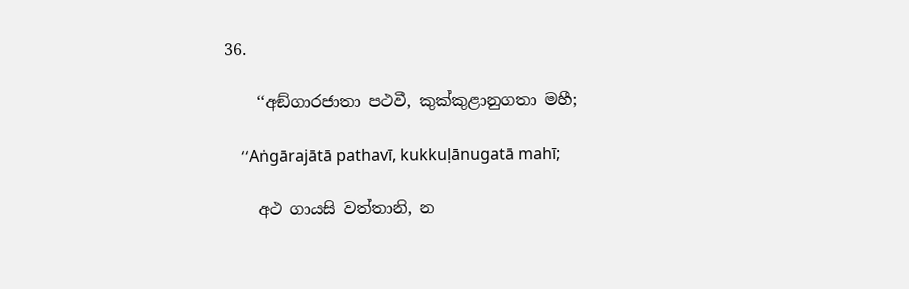36.

    ‘‘අඞ්‌ගාරජාතා පථවී, කුක්‌කුළානුගතා මහී;

    ‘‘Aṅgārajātā pathavī, kukkuḷānugatā mahī;

    අථ ගායසි වත්‌තානි, න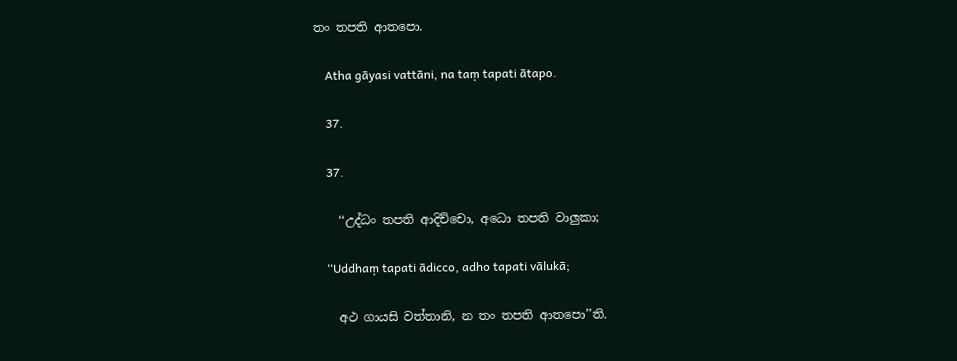තං තපති ආතපො.

    Atha gāyasi vattāni, na taṃ tapati ātapo.

    37.

    37.

    ‘‘උද්‌ධං තපති ආදිච්‌චො, අධො තපති වාලුකා;

    ‘‘Uddhaṃ tapati ādicco, adho tapati vālukā;

    අථ ගායසි වත්‌තානි, න තං තපති ආතපො’’ති.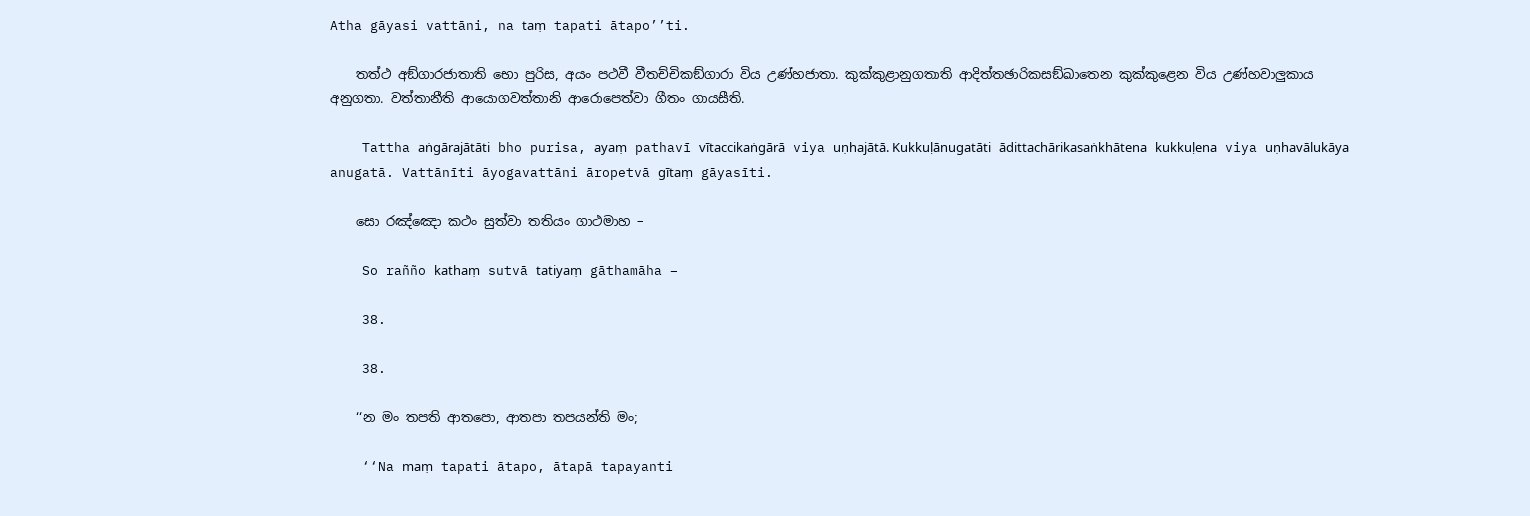Atha gāyasi vattāni, na taṃ tapati ātapo’’ti.

    තත්‌ථ අඞ්‌ගාරජාතාති භො පුරිස, අයං පථවී වීතච්‌චිකඞ්‌ගාරා විය උණ්‌හජාතා. කුක්‌කුළානුගතාති ආදිත්‌තඡාරිකසඞ්‌ඛාතෙන කුක්‌කුළෙන විය උණ්‌හවාලුකාය අනුගතා. වත්‌තානීති ආයොගවත්‌තානි ආරොපෙත්‌වා ගීතං ගායසීති.

    Tattha aṅgārajātāti bho purisa, ayaṃ pathavī vītaccikaṅgārā viya uṇhajātā. Kukkuḷānugatāti ādittachārikasaṅkhātena kukkuḷena viya uṇhavālukāya anugatā. Vattānīti āyogavattāni āropetvā gītaṃ gāyasīti.

    සො රඤ්‌ඤො කථං සුත්‌වා තතියං ගාථමාහ –

    So rañño kathaṃ sutvā tatiyaṃ gāthamāha –

    38.

    38.

    ‘‘න මං තපති ආතපො, ආතපා තපයන්‌ති මං;

    ‘‘Na maṃ tapati ātapo, ātapā tapayanti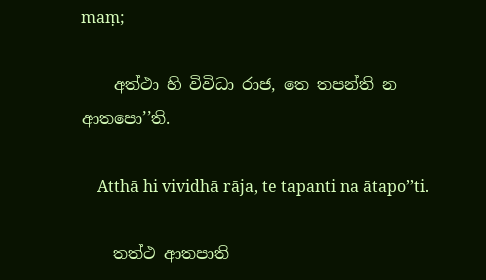maṃ;

    අත්‌ථා හි විවිධා රාජ, තෙ තපන්‌ති න ආතපො’’ති.

    Atthā hi vividhā rāja, te tapanti na ātapo’’ti.

    තත්‌ථ ආතපාති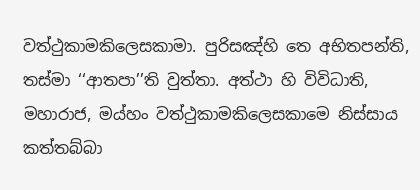වත්‌ථුකාමකිලෙසකාමා. පුරිසඤ්‌හි තෙ අභිතපන්‌ති, තස්‌මා ‘‘ආතපා’’ති වුත්‌තා. අත්‌ථා හි විවිධාති, මහාරාජ, මය්‌හං වත්‌ථුකාමකිලෙසකාමෙ නිස්‌සාය කත්‌තබ්‌බා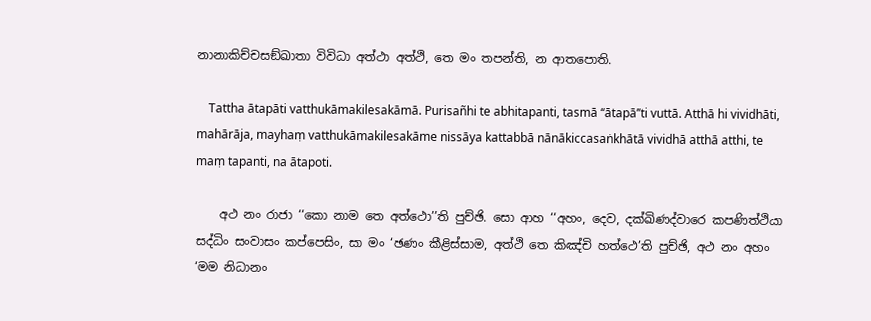නානාකිච්‌චසඞ්‌ඛාතා විවිධා අත්‌ථා අත්‌ථි, තෙ මං තපන්‌ති, න ආතපොති.

    Tattha ātapāti vatthukāmakilesakāmā. Purisañhi te abhitapanti, tasmā ‘‘ātapā’’ti vuttā. Atthā hi vividhāti, mahārāja, mayhaṃ vatthukāmakilesakāme nissāya kattabbā nānākiccasaṅkhātā vividhā atthā atthi, te maṃ tapanti, na ātapoti.

    අථ නං රාජා ‘‘කො නාම තෙ අත්‌ථො’’ති පුච්‌ඡි. සො ආහ ‘‘අහං, දෙව, දක්‌ඛිණද්‌වාරෙ කපණිත්‌ථියා සද්‌ධිං සංවාසං කප්‌පෙසිං, සා මං ‘ඡණං කීළිස්‌සාම, අත්‌ථි තෙ කිඤ්‌චි හත්‌ථෙ’ති පුච්‌ඡි, අථ නං අහං ‘මම නිධානං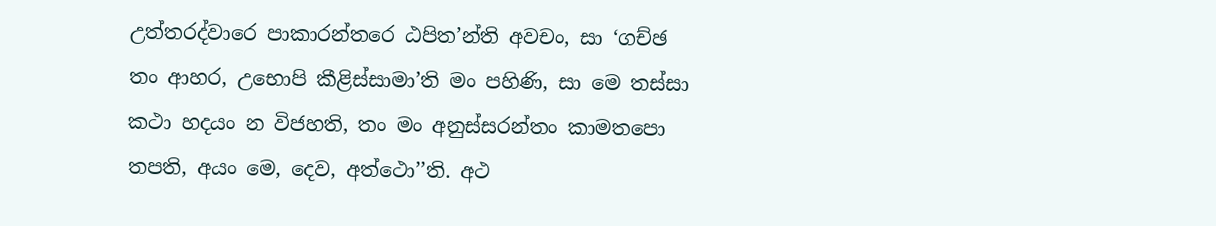උත්‌තරද්‌වාරෙ පාකාරන්‌තරෙ ඨපිත’න්‌ති අවචං, සා ‘ගච්‌ඡ තං ආහර, උභොපි කීළිස්‌සාමා’ති මං පහිණි, සා මෙ තස්‌සා කථා හදයං න විජහති, තං මං අනුස්‌සරන්‌තං කාමතපො තපති, අයං මෙ, දෙව, අත්‌ථො’’ති. අථ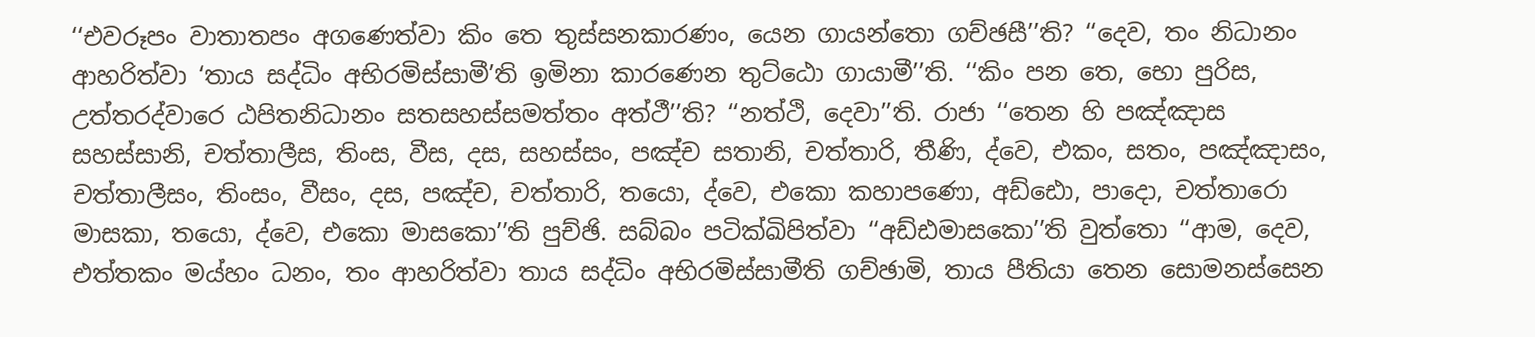‘‘එවරූපං වාතාතපං අගණෙත්‌වා කිං තෙ තුස්‌සනකාරණං, යෙන ගායන්‌තො ගච්‌ඡසී’’ති? ‘‘දෙව, තං නිධානං ආහරිත්‌වා ‘තාය සද්‌ධිං අභිරමිස්‌සාමී’ති ඉමිනා කාරණෙන තුට්‌ඨො ගායාමී’’ති. ‘‘කිං පන තෙ, භො පුරිස, උත්‌තරද්‌වාරෙ ඨපිතනිධානං සතසහස්‌සමත්‌තං අත්‌ථී’’ති? ‘‘නත්‌ථි, දෙවා’’ති. රාජා ‘‘තෙන හි පඤ්‌ඤාස සහස්‌සානි, චත්‌තාලීස, තිංස, වීස, දස, සහස්‌සං, පඤ්‌ච සතානි, චත්‌තාරි, තීණි, ද්‌වෙ, එකං, සතං, පඤ්‌ඤාසං, චත්‌තාලීසං, තිංසං, වීසං, දස, පඤ්‌ච, චත්‌තාරි, තයො, ද්‌වෙ, එකො කහාපණො, අඩ්‌ඪො, පාදො, චත්‌තාරො මාසකා, තයො, ද්‌වෙ, එකො මාසකො’’ති පුච්‌ඡි. සබ්‌බං පටික්‌ඛිපිත්‌වා ‘‘අඩ්‌ඪමාසකො’’ති වුත්‌තො ‘‘ආම, දෙව, එත්‌තකං මය්‌හං ධනං, තං ආහරිත්‌වා තාය සද්‌ධිං අභිරමිස්‌සාමීති ගච්‌ඡාමි, තාය පීතියා තෙන සොමනස්‌සෙන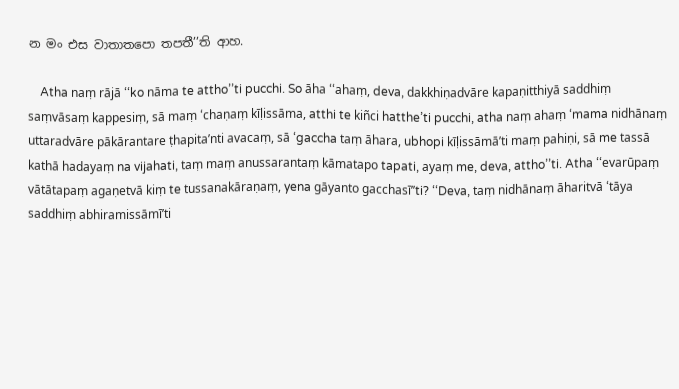න මං එස වාතාතපො තපතී’’ති ආහ.

    Atha naṃ rājā ‘‘ko nāma te attho’’ti pucchi. So āha ‘‘ahaṃ, deva, dakkhiṇadvāre kapaṇitthiyā saddhiṃ saṃvāsaṃ kappesiṃ, sā maṃ ‘chaṇaṃ kīḷissāma, atthi te kiñci hatthe’ti pucchi, atha naṃ ahaṃ ‘mama nidhānaṃ uttaradvāre pākārantare ṭhapita’nti avacaṃ, sā ‘gaccha taṃ āhara, ubhopi kīḷissāmā’ti maṃ pahiṇi, sā me tassā kathā hadayaṃ na vijahati, taṃ maṃ anussarantaṃ kāmatapo tapati, ayaṃ me, deva, attho’’ti. Atha ‘‘evarūpaṃ vātātapaṃ agaṇetvā kiṃ te tussanakāraṇaṃ, yena gāyanto gacchasī’’ti? ‘‘Deva, taṃ nidhānaṃ āharitvā ‘tāya saddhiṃ abhiramissāmī’ti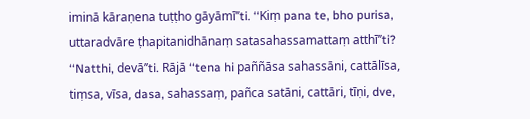iminā kāraṇena tuṭṭho gāyāmī’’ti. ‘‘Kiṃ pana te, bho purisa, uttaradvāre ṭhapitanidhānaṃ satasahassamattaṃ atthī’’ti? ‘‘Natthi, devā’’ti. Rājā ‘‘tena hi paññāsa sahassāni, cattālīsa, tiṃsa, vīsa, dasa, sahassaṃ, pañca satāni, cattāri, tīṇi, dve,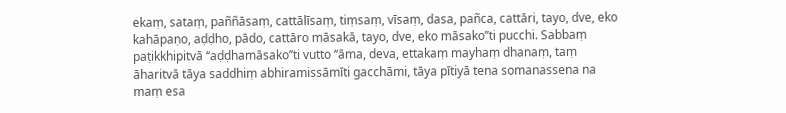ekaṃ, sataṃ, paññāsaṃ, cattālīsaṃ, tiṃsaṃ, vīsaṃ, dasa, pañca, cattāri, tayo, dve, eko kahāpaṇo, aḍḍho, pādo, cattāro māsakā, tayo, dve, eko māsako’’ti pucchi. Sabbaṃ paṭikkhipitvā ‘‘aḍḍhamāsako’’ti vutto ‘‘āma, deva, ettakaṃ mayhaṃ dhanaṃ, taṃ āharitvā tāya saddhiṃ abhiramissāmīti gacchāmi, tāya pītiyā tena somanassena na maṃ esa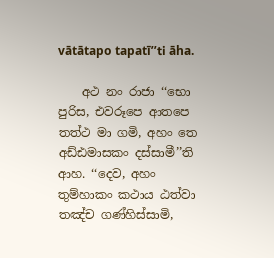vātātapo tapatī’’ti āha.

    අථ නං රාජා ‘‘භො පුරිස, එවරූපෙ ආතපෙ තත්‌ථ මා ගමි, අහං තෙ අඩ්‌ඪමාසකං දස්‌සාමී’’ති ආහ. ‘‘දෙව, අහං තුම්‌හාකං කථාය ඨත්‌වා තඤ්‌ච ගණ්‌හිස්‌සාමි,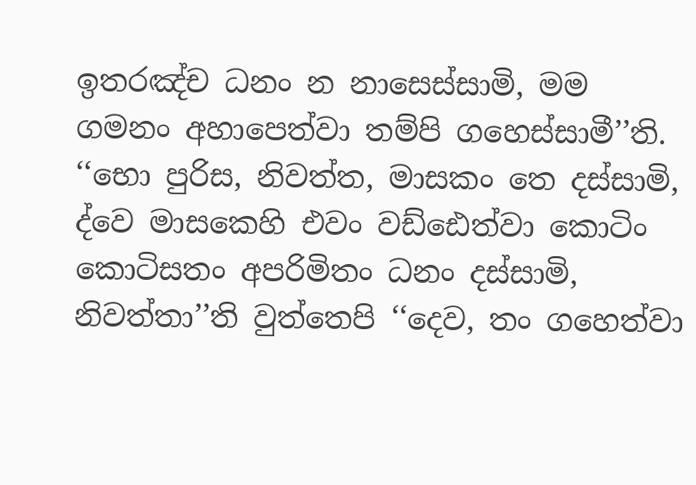ඉතරඤ්‌ච ධනං න නාසෙස්‌සාමි, මම ගමනං අහාපෙත්‌වා තම්‌පි ගහෙස්‌සාමී’’ති. ‘‘භො පුරිස, නිවත්‌ත, මාසකං තෙ දස්‌සාමි, ද්‌වෙ මාසකෙහි එවං වඩ්‌ඪෙත්‌වා කොටිං කොටිසතං අපරිමිතං ධනං දස්‌සාමි, නිවත්‌තා’’ති වුත්‌තෙපි ‘‘දෙව, තං ගහෙත්‌වා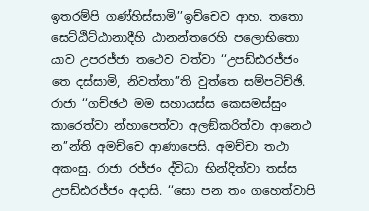ඉතරම්‌පි ගණ්‌හිස්‌සාමි’’ඉච්‌චෙව ආහ. තතො සෙට්‌ඨිට්‌ඨානාදීහි ඨානන්‌තරෙහි පලොභිතො යාව උපරජ්‌ජා තථෙව වත්‌වා ‘‘උපඩ්‌ඪරජ්‌ජං තෙ දස්‌සාමි, නිවත්‌තා’’ති වුත්‌තෙ සම්‌පටිච්‌ඡි. රාජා ‘‘ගච්‌ඡථ මම සහායස්‌ස කෙසමස්‌සුං කාරෙත්‌වා න්‌හාපෙත්‌වා අලඞ්‌කරිත්‌වා ආනෙථ න’’න්‌ති අමච්‌චෙ ආණාපෙසි. අමච්‌චා තථා අකංසු. රාජා රජ්‌ජං ද්‌විධා භින්‌දිත්‌වා තස්‌ස උපඩ්‌ඪරජ්‌ජං අදාසි. ‘‘සො පන තං ගහෙත්‌වාපි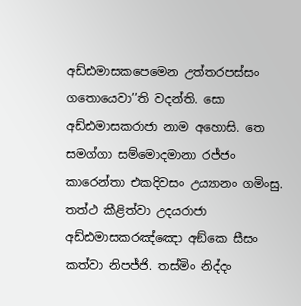අඩ්‌ඪමාසකපෙමෙන උත්‌තරපස්‌සං ගතොයෙවා’’ති වදන්‌ති. සො අඩ්‌ඪමාසකරාජා නාම අහොසි. තෙ සමග්‌ගා සම්‌මොදමානා රජ්‌ජං කාරෙන්‌තා එකදිවසං උය්‍යානං ගමිංසු. තත්‌ථ කීළිත්‌වා උදයරාජා අඩ්‌ඪමාසකරඤ්‌ඤො අඞ්‌කෙ සීසං කත්‌වා නිපජ්‌ජි. තස්‌මිං නිද්‌දං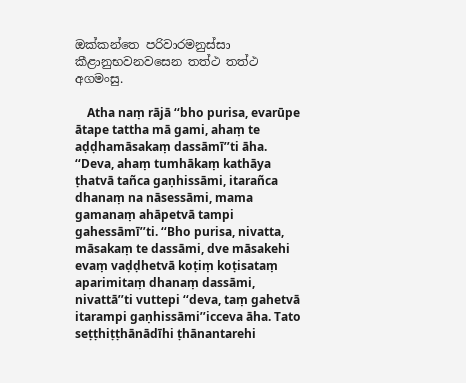ඔක්‌කන්‌තෙ පරිවාරමනුස්‌සා කීළානුභවනවසෙන තත්‌ථ තත්‌ථ අගමංසු.

    Atha naṃ rājā ‘‘bho purisa, evarūpe ātape tattha mā gami, ahaṃ te aḍḍhamāsakaṃ dassāmī’’ti āha. ‘‘Deva, ahaṃ tumhākaṃ kathāya ṭhatvā tañca gaṇhissāmi, itarañca dhanaṃ na nāsessāmi, mama gamanaṃ ahāpetvā tampi gahessāmī’’ti. ‘‘Bho purisa, nivatta, māsakaṃ te dassāmi, dve māsakehi evaṃ vaḍḍhetvā koṭiṃ koṭisataṃ aparimitaṃ dhanaṃ dassāmi, nivattā’’ti vuttepi ‘‘deva, taṃ gahetvā itarampi gaṇhissāmi’’icceva āha. Tato seṭṭhiṭṭhānādīhi ṭhānantarehi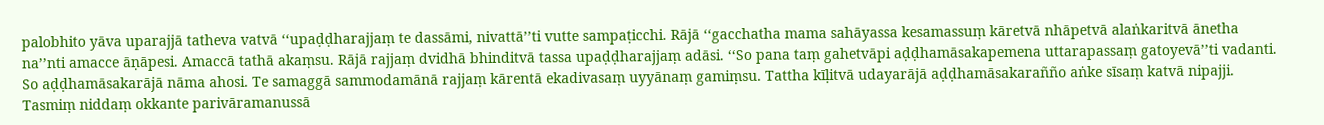palobhito yāva uparajjā tatheva vatvā ‘‘upaḍḍharajjaṃ te dassāmi, nivattā’’ti vutte sampaṭicchi. Rājā ‘‘gacchatha mama sahāyassa kesamassuṃ kāretvā nhāpetvā alaṅkaritvā ānetha na’’nti amacce āṇāpesi. Amaccā tathā akaṃsu. Rājā rajjaṃ dvidhā bhinditvā tassa upaḍḍharajjaṃ adāsi. ‘‘So pana taṃ gahetvāpi aḍḍhamāsakapemena uttarapassaṃ gatoyevā’’ti vadanti. So aḍḍhamāsakarājā nāma ahosi. Te samaggā sammodamānā rajjaṃ kārentā ekadivasaṃ uyyānaṃ gamiṃsu. Tattha kīḷitvā udayarājā aḍḍhamāsakarañño aṅke sīsaṃ katvā nipajji. Tasmiṃ niddaṃ okkante parivāramanussā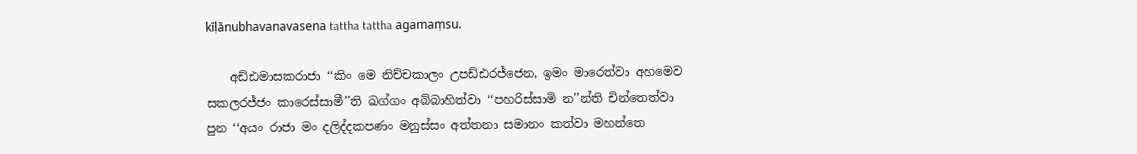kīḷānubhavanavasena tattha tattha agamaṃsu.

    අඩ්‌ඪමාසකරාජා ‘‘කිං මෙ නිච්‌චකාලං උපඩ්‌ඪරජ්‌ජෙන, ඉමං මාරෙත්‌වා අහමෙව සකලරජ්‌ජං කාරෙස්‌සාමී’’ති ඛග්‌ගං අබ්‌බාහිත්‌වා ‘‘පහරිස්‌සාමි න’’න්‌ති චින්‌තෙත්‌වා පුන ‘‘අයං රාජා මං දලිද්‌දකපණං මනුස්‌සං අත්‌තනා සමානං කත්‌වා මහන්‌තෙ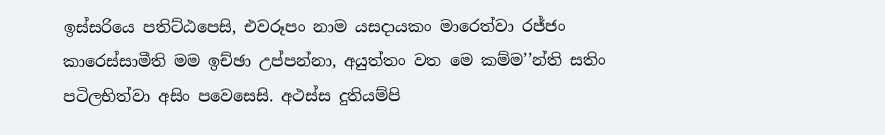ඉස්‌සරියෙ පතිට්‌ඨපෙසි, එවරූපං නාම යසදායකං මාරෙත්‌වා රජ්‌ජං කාරෙස්‌සාමීති මම ඉච්‌ඡා උප්‌පන්‌නා, අයුත්‌තං වත මෙ කම්‌ම’’න්‌ති සතිං පටිලභිත්‌වා අසිං පවෙසෙසි. අථස්‌ස දුතියම්‌පි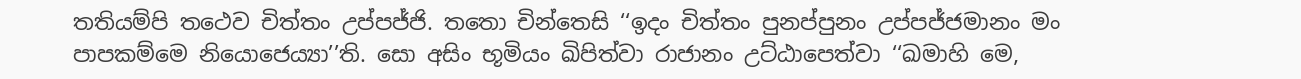තතියම්‌පි තථෙව චිත්‌තං උප්‌පජ්‌ජි. තතො චින්‌තෙසි ‘‘ඉදං චිත්‌තං පුනප්‌පුනං උප්‌පජ්‌ජමානං මං පාපකම්‌මෙ නියොජෙය්‍යා’’ති. සො අසිං භූමියං ඛිපිත්‌වා රාජානං උට්‌ඨාපෙත්‌වා ‘‘ඛමාහි මෙ,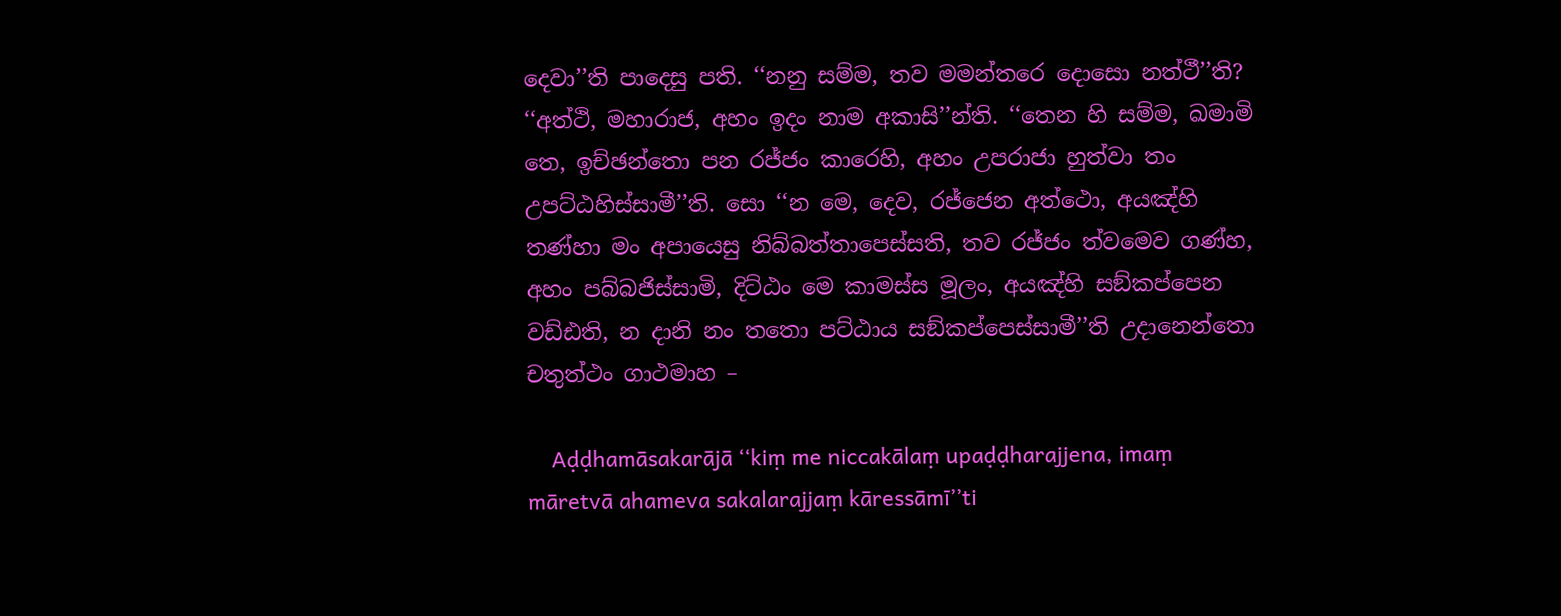දෙවා’’ති පාදෙසු පති. ‘‘නනු සම්‌ම, තව මමන්‌තරෙ දොසො නත්‌ථී’’ති? ‘‘අත්‌ථි, මහාරාජ, අහං ඉදං නාම අකාසි’’න්‌ති. ‘‘තෙන හි සම්‌ම, ඛමාමි තෙ, ඉච්‌ඡන්‌තො පන රජ්‌ජං කාරෙහි, අහං උපරාජා හුත්‌වා තං උපට්‌ඨහිස්‌සාමී’’ති. සො ‘‘න මෙ, දෙව, රජ්‌ජෙන අත්‌ථො, අයඤ්‌හි තණ්‌හා මං අපායෙසු නිබ්‌බත්‌තාපෙස්‌සති, තව රජ්‌ජං ත්‌වමෙව ගණ්‌හ, අහං පබ්‌බජිස්‌සාමි, දිට්‌ඨං මෙ කාමස්‌ස මූලං, අයඤ්‌හි සඞ්‌කප්‌පෙන වඩ්‌ඪති, න දානි නං තතො පට්‌ඨාය සඞ්‌කප්‌පෙස්‌සාමී’’ති උදානෙන්‌තො චතුත්‌ථං ගාථමාහ –

    Aḍḍhamāsakarājā ‘‘kiṃ me niccakālaṃ upaḍḍharajjena, imaṃ māretvā ahameva sakalarajjaṃ kāressāmī’’ti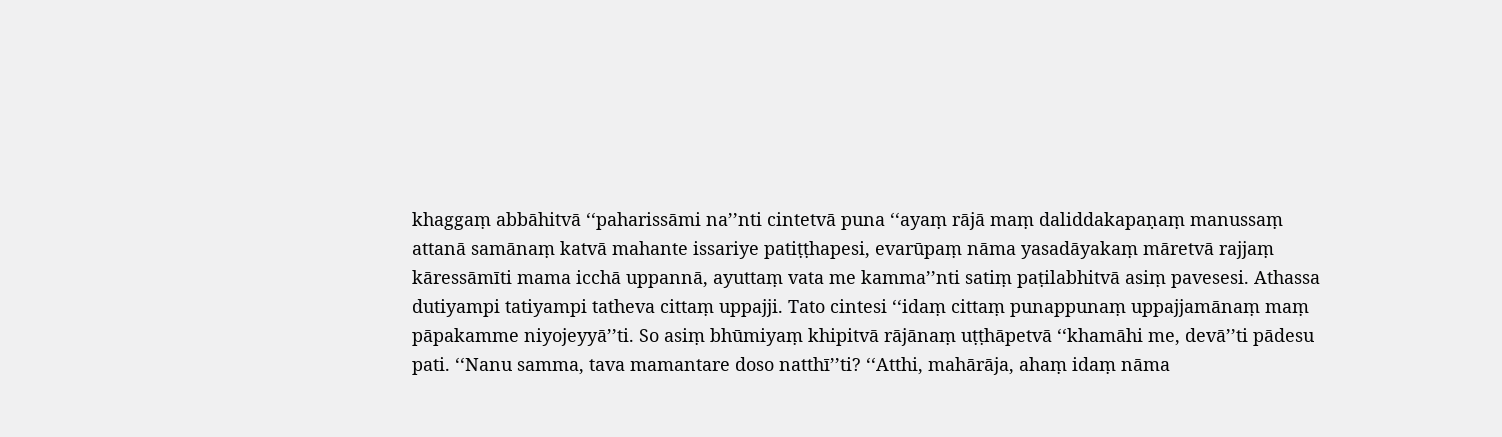khaggaṃ abbāhitvā ‘‘paharissāmi na’’nti cintetvā puna ‘‘ayaṃ rājā maṃ daliddakapaṇaṃ manussaṃ attanā samānaṃ katvā mahante issariye patiṭṭhapesi, evarūpaṃ nāma yasadāyakaṃ māretvā rajjaṃ kāressāmīti mama icchā uppannā, ayuttaṃ vata me kamma’’nti satiṃ paṭilabhitvā asiṃ pavesesi. Athassa dutiyampi tatiyampi tatheva cittaṃ uppajji. Tato cintesi ‘‘idaṃ cittaṃ punappunaṃ uppajjamānaṃ maṃ pāpakamme niyojeyyā’’ti. So asiṃ bhūmiyaṃ khipitvā rājānaṃ uṭṭhāpetvā ‘‘khamāhi me, devā’’ti pādesu pati. ‘‘Nanu samma, tava mamantare doso natthī’’ti? ‘‘Atthi, mahārāja, ahaṃ idaṃ nāma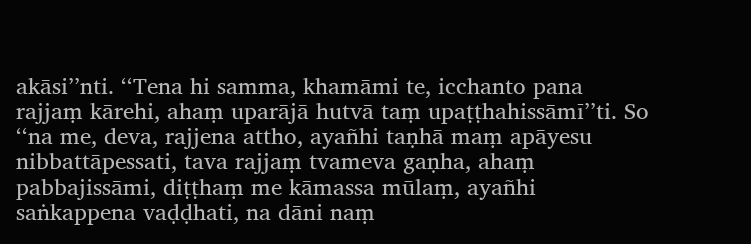akāsi’’nti. ‘‘Tena hi samma, khamāmi te, icchanto pana rajjaṃ kārehi, ahaṃ uparājā hutvā taṃ upaṭṭhahissāmī’’ti. So ‘‘na me, deva, rajjena attho, ayañhi taṇhā maṃ apāyesu nibbattāpessati, tava rajjaṃ tvameva gaṇha, ahaṃ pabbajissāmi, diṭṭhaṃ me kāmassa mūlaṃ, ayañhi saṅkappena vaḍḍhati, na dāni naṃ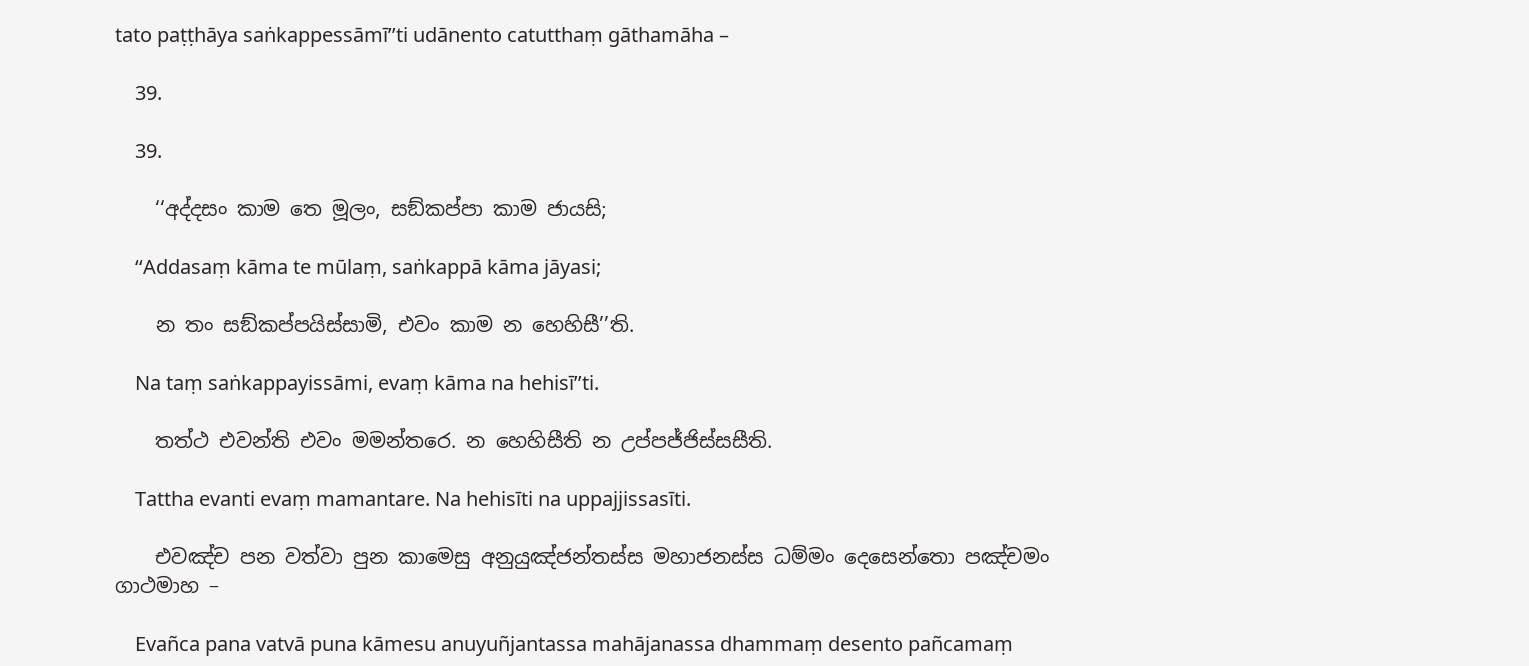tato paṭṭhāya saṅkappessāmī’’ti udānento catutthaṃ gāthamāha –

    39.

    39.

    ‘‘අද්‌දසං කාම තෙ මූලං, සඞ්‌කප්‌පා කාම ජායසි;

    ‘‘Addasaṃ kāma te mūlaṃ, saṅkappā kāma jāyasi;

    න තං සඞ්‌කප්‌පයිස්‌සාමි, එවං කාම න හෙහිසී’’ති.

    Na taṃ saṅkappayissāmi, evaṃ kāma na hehisī’’ti.

    තත්‌ථ එවන්‌ති එවං මමන්‌තරෙ. න හෙහිසීති න උප්‌පජ්‌ජිස්‌සසීති.

    Tattha evanti evaṃ mamantare. Na hehisīti na uppajjissasīti.

    එවඤ්‌ච පන වත්‌වා පුන කාමෙසු අනුයුඤ්‌ජන්‌තස්‌ස මහාජනස්‌ස ධම්‌මං දෙසෙන්‌තො පඤ්‌චමං ගාථමාහ –

    Evañca pana vatvā puna kāmesu anuyuñjantassa mahājanassa dhammaṃ desento pañcamaṃ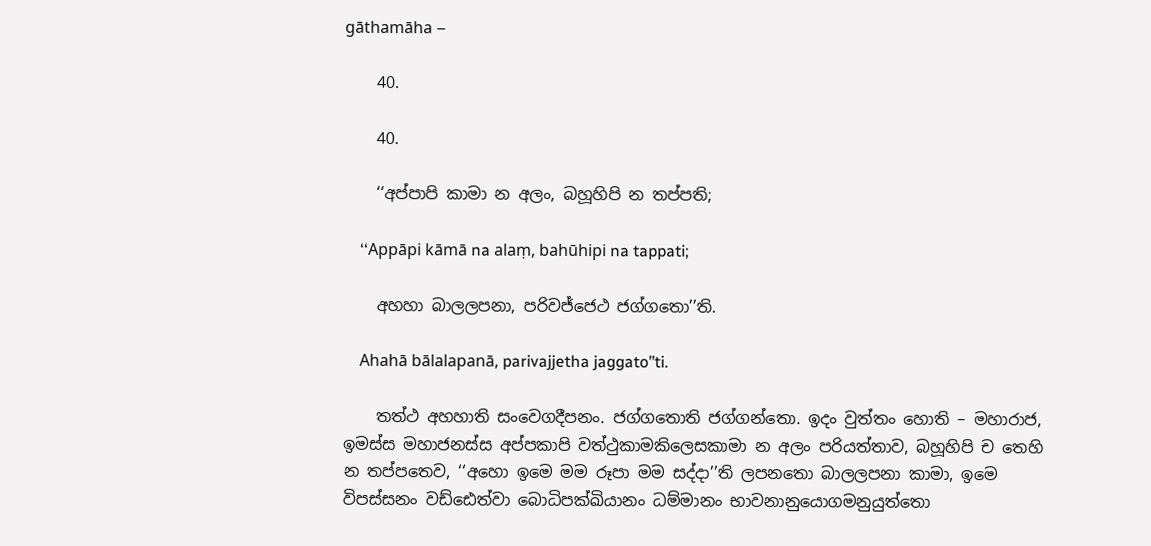gāthamāha –

    40.

    40.

    ‘‘අප්‌පාපි කාමා න අලං, බහූහිපි න තප්‌පති;

    ‘‘Appāpi kāmā na alaṃ, bahūhipi na tappati;

    අහහා බාලලපනා, පරිවජ්‌ජෙථ ජග්‌ගතො’’ති.

    Ahahā bālalapanā, parivajjetha jaggato’’ti.

    තත්‌ථ අහහාති සංවෙගදීපනං. ජග්‌ගතොති ජග්‌ගන්‌තො. ඉදං වුත්‌තං හොති – මහාරාජ, ඉමස්‌ස මහාජනස්‌ස අප්‌පකාපි වත්‌ථුකාමකිලෙසකාමා න අලං පරියත්‌තාව, බහූහිපි ච තෙහි න තප්‌පතෙව, ‘‘අහො ඉමෙ මම රූපා මම සද්‌දා’’ති ලපනතො බාලලපනා කාමා, ඉමෙ විපස්‌සනං වඩ්‌ඪෙත්‌වා බොධිපක්‌ඛියානං ධම්‌මානං භාවනානුයොගමනුයුත්‌තො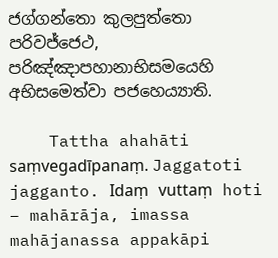ජග්‌ගන්‌තො කුලපුත්‌තො පරිවජ්‌ජෙථ, පරිඤ්‌ඤාපහානාභිසමයෙහි අභිසමෙත්‌වා පජහෙය්‍යාති.

    Tattha ahahāti saṃvegadīpanaṃ. Jaggatoti jagganto. Idaṃ vuttaṃ hoti – mahārāja, imassa mahājanassa appakāpi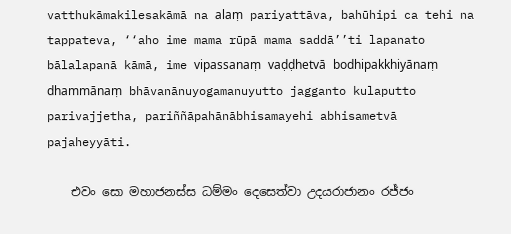vatthukāmakilesakāmā na alaṃ pariyattāva, bahūhipi ca tehi na tappateva, ‘‘aho ime mama rūpā mama saddā’’ti lapanato bālalapanā kāmā, ime vipassanaṃ vaḍḍhetvā bodhipakkhiyānaṃ dhammānaṃ bhāvanānuyogamanuyutto jagganto kulaputto parivajjetha, pariññāpahānābhisamayehi abhisametvā pajaheyyāti.

    එවං සො මහාජනස්‌ස ධම්‌මං දෙසෙත්‌වා උදයරාජානං රජ්‌ජං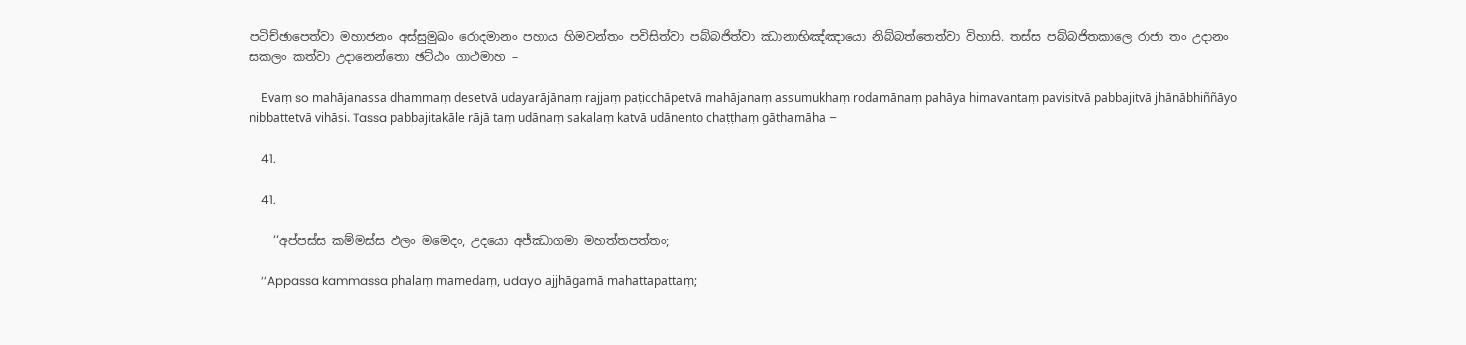පටිච්‌ඡාපෙත්‌වා මහාජනං අස්‌සුමුඛං රොදමානං පහාය හිමවන්‌තං පවිසිත්‌වා පබ්‌බජිත්‌වා ඣානාභිඤ්‌ඤායො නිබ්‌බත්‌තෙත්‌වා විහාසි. තස්‌ස පබ්‌බජිතකාලෙ රාජා තං උදානං සකලං කත්‌වා උදානෙන්‌තො ඡට්‌ඨං ගාථමාහ –

    Evaṃ so mahājanassa dhammaṃ desetvā udayarājānaṃ rajjaṃ paṭicchāpetvā mahājanaṃ assumukhaṃ rodamānaṃ pahāya himavantaṃ pavisitvā pabbajitvā jhānābhiññāyo nibbattetvā vihāsi. Tassa pabbajitakāle rājā taṃ udānaṃ sakalaṃ katvā udānento chaṭṭhaṃ gāthamāha –

    41.

    41.

    ‘‘අප්‌පස්‌ස කම්‌මස්‌ස ඵලං මමෙදං, උදයො අජ්‌ඣාගමා මහත්‌තපත්‌තං;

    ‘‘Appassa kammassa phalaṃ mamedaṃ, udayo ajjhāgamā mahattapattaṃ;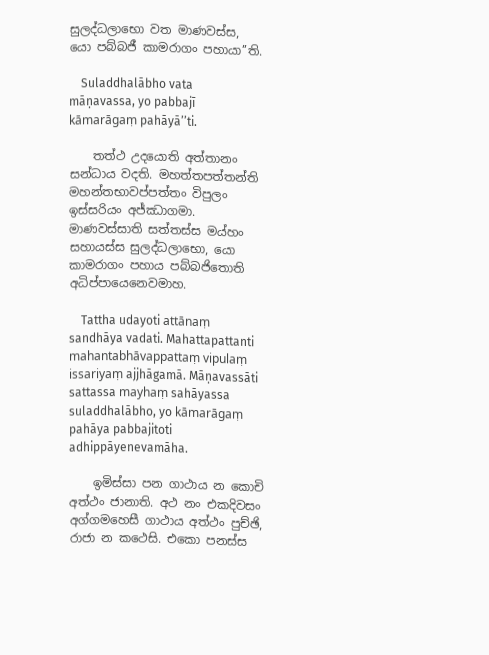සුලද්‌ධලාභො වත මාණවස්‌ස, යො පබ්‌බජී කාමරාගං පහායා’’ති.

    Suladdhalābho vata māṇavassa, yo pabbajī kāmarāgaṃ pahāyā’’ti.

    තත්‌ථ උදයොති අත්‌තානං සන්‌ධාය වදති. මහත්‌තපත්‌තන්‌ති මහන්‌තභාවප්‌පත්‌තං විපුලං ඉස්‌සරියං අජ්‌ඣාගමා. මාණවස්‌සාති සත්‌තස්‌ස මය්‌හං සහායස්‌ස සුලද්‌ධලාභො, යො කාමරාගං පහාය පබ්‌බජිතොති අධිප්‌පායෙනෙවමාහ.

    Tattha udayoti attānaṃ sandhāya vadati. Mahattapattanti mahantabhāvappattaṃ vipulaṃ issariyaṃ ajjhāgamā. Māṇavassāti sattassa mayhaṃ sahāyassa suladdhalābho, yo kāmarāgaṃ pahāya pabbajitoti adhippāyenevamāha.

    ඉමිස්‌සා පන ගාථාය න කොචි අත්‌ථං ජානාති. අථ නං එකදිවසං අග්‌ගමහෙසී ගාථාය අත්‌ථං පුච්‌ඡි, රාජා න කථෙසි. එකො පනස්‌ස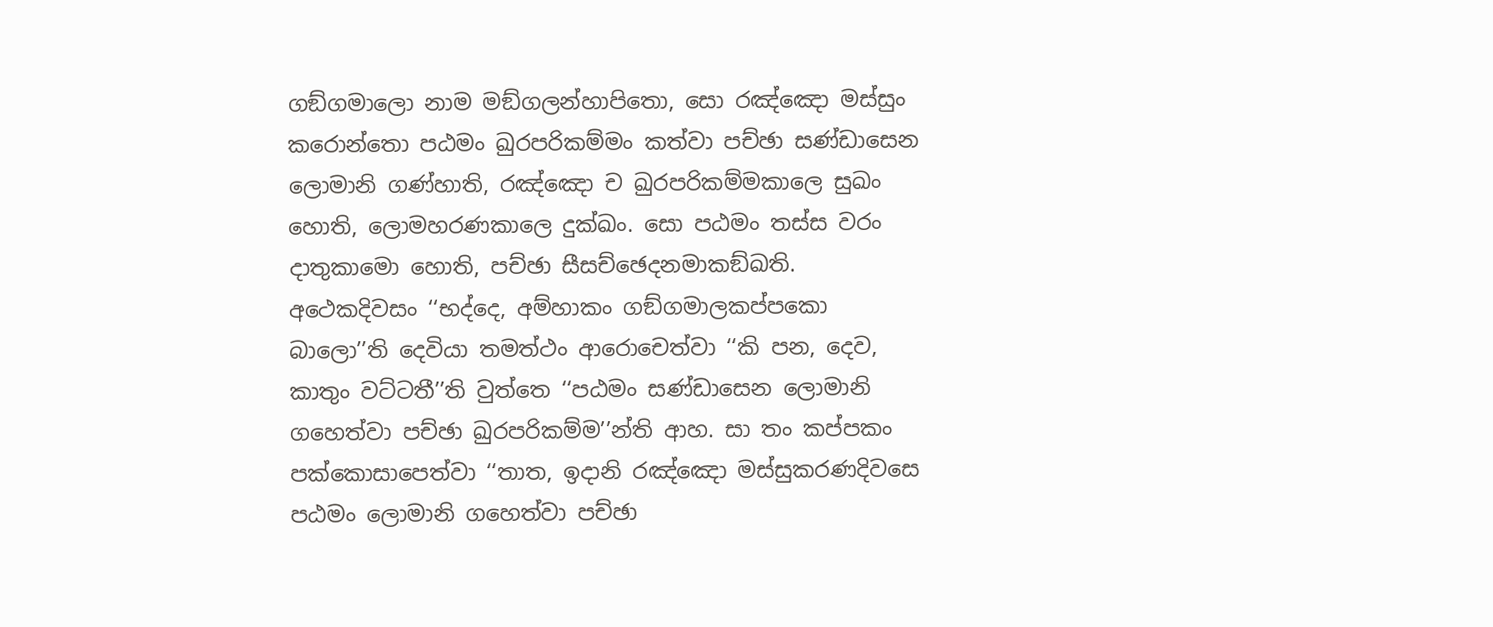ගඞ්‌ගමාලො නාම මඞ්‌ගලන්‌හාපිතො, සො රඤ්‌ඤො මස්‌සුං කරොන්‌තො පඨමං ඛුරපරිකම්‌මං කත්‌වා පච්‌ඡා සණ්‌ඩාසෙන ලොමානි ගණ්‌හාති, රඤ්‌ඤො ච ඛුරපරිකම්‌මකාලෙ සුඛං හොති, ලොමහරණකාලෙ දුක්‌ඛං. සො පඨමං තස්‌ස වරං දාතුකාමො හොති, පච්‌ඡා සීසච්‌ඡෙදනමාකඞ්‌ඛති. අථෙකදිවසං ‘‘භද්‌දෙ, අම්‌හාකං ගඞ්‌ගමාලකප්‌පකො බාලො’’ති දෙවියා තමත්‌ථං ආරොචෙත්‌වා ‘‘කි පන, දෙව, කාතුං වට්‌ටතී’’ති වුත්‌තෙ ‘‘පඨමං සණ්‌ඩාසෙන ලොමානි ගහෙත්‌වා පච්‌ඡා ඛුරපරිකම්‌ම’’න්‌ති ආහ. සා තං කප්‌පකං පක්‌කොසාපෙත්‌වා ‘‘තාත, ඉදානි රඤ්‌ඤො මස්‌සුකරණදිවසෙ පඨමං ලොමානි ගහෙත්‌වා පච්‌ඡා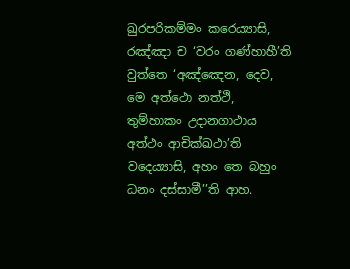ඛුරපරිකම්‌මං කරෙය්‍යාසි, රඤ්‌ඤා ච ‘වරං ගණ්‌හාහී’ති වුත්‌තෙ ‘අඤ්‌ඤෙන, දෙව, මෙ අත්‌ථො නත්‌ථි, තුම්‌හාකං උදානගාථාය අත්‌ථං ආචික්‌ඛථා’ති වදෙය්‍යාසි, අහං තෙ බහුං ධනං දස්‌සාමී’’ති ආහ.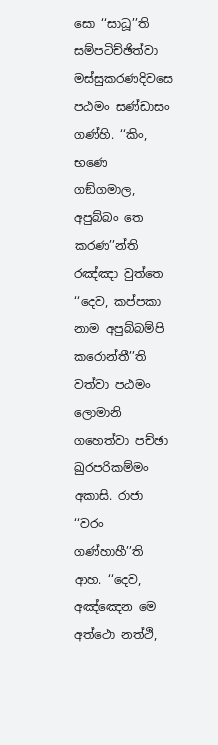සො ‘‘සාධූ’’ති සම්‌පටිච්‌ඡිත්‌වා මස්‌සුකරණදිවසෙ පඨමං සණ්‌ඩාසං ගණ්‌හි. ‘‘කිං, භණෙ ගඞ්‌ගමාල, අපුබ්‌බං තෙ කරණ’’න්‌ති රඤ්‌ඤා වුත්‌තෙ ‘‘දෙව, කප්‌පකා නාම අපුබ්‌බම්‌පි කරොන්‌තී’’ති වත්‌වා පඨමං ලොමානි ගහෙත්‌වා පච්‌ඡා ඛුරපරිකම්‌මං අකාසි. රාජා ‘‘වරං ගණ්‌හාහී’’ති ආහ. ‘‘දෙව, අඤ්‌ඤෙන මෙ අත්‌ථො නත්‌ථි,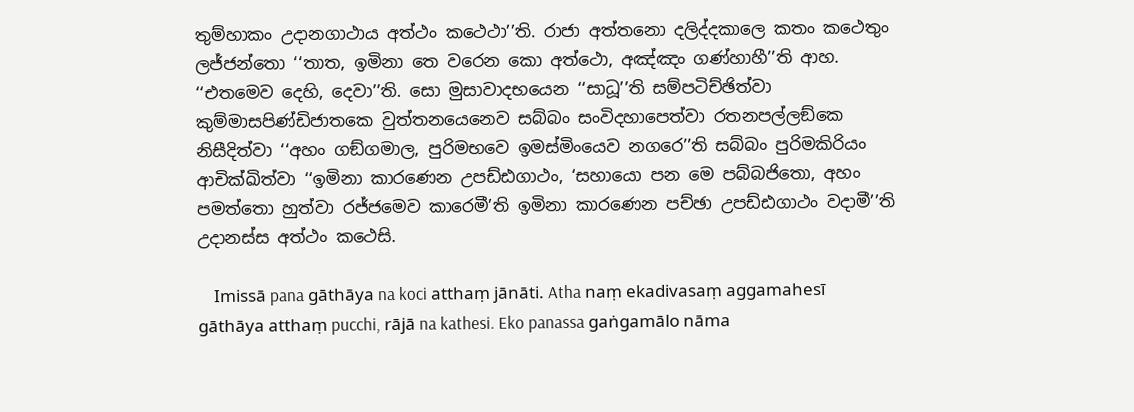තුම්‌හාකං උදානගාථාය අත්‌ථං කථෙථා’’ති. රාජා අත්‌තනො දලිද්‌දකාලෙ කතං කථෙතුං ලජ්‌ජන්‌තො ‘‘තාත, ඉමිනා තෙ වරෙන කො අත්‌ථො, අඤ්‌ඤං ගණ්‌හාහී’’ති ආහ. ‘‘එතමෙව දෙහි, දෙවා’’ති. සො මුසාවාදභයෙන ‘‘සාධූ’’ති සම්‌පටිච්‌ඡිත්‌වා කුම්‌මාසපිණ්‌ඩිජාතකෙ වුත්‌තනයෙනෙව සබ්‌බං සංවිදහාපෙත්‌වා රතනපල්‌ලඞ්‌කෙ නිසීදිත්‌වා ‘‘අහං ගඞ්‌ගමාල, පුරිමභවෙ ඉමස්‌මිංයෙව නගරෙ’’ති සබ්‌බං පුරිමකිරියං ආචික්‌ඛිත්‌වා ‘‘ඉමිනා කාරණෙන උපඩ්‌ඪගාථං, ‘සහායො පන මෙ පබ්‌බජිතො, අහං පමත්‌තො හුත්‌වා රජ්‌ජමෙව කාරෙමී’ති ඉමිනා කාරණෙන පච්‌ඡා උපඩ්‌ඪගාථං වදාමී’’ති උදානස්‌ස අත්‌ථං කථෙසි.

    Imissā pana gāthāya na koci atthaṃ jānāti. Atha naṃ ekadivasaṃ aggamahesī gāthāya atthaṃ pucchi, rājā na kathesi. Eko panassa gaṅgamālo nāma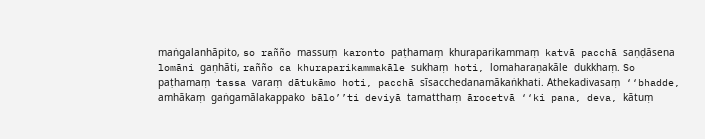maṅgalanhāpito, so rañño massuṃ karonto paṭhamaṃ khuraparikammaṃ katvā pacchā saṇḍāsena lomāni gaṇhāti, rañño ca khuraparikammakāle sukhaṃ hoti, lomaharaṇakāle dukkhaṃ. So paṭhamaṃ tassa varaṃ dātukāmo hoti, pacchā sīsacchedanamākaṅkhati. Athekadivasaṃ ‘‘bhadde, amhākaṃ gaṅgamālakappako bālo’’ti deviyā tamatthaṃ ārocetvā ‘‘ki pana, deva, kātuṃ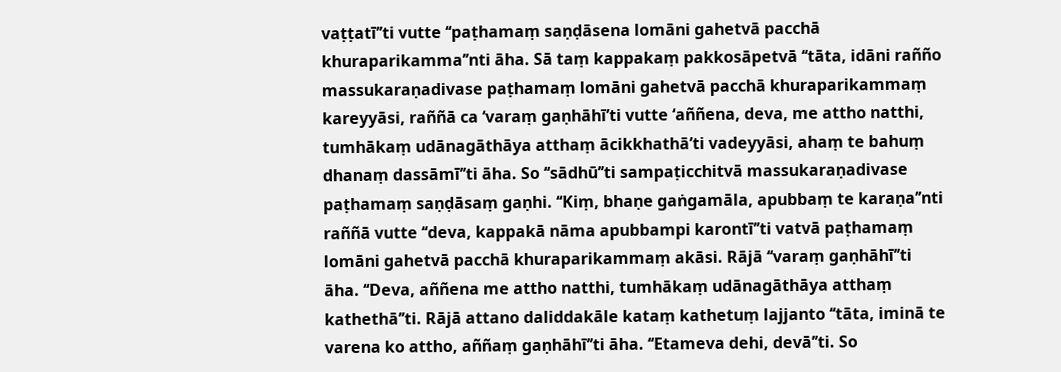vaṭṭatī’’ti vutte ‘‘paṭhamaṃ saṇḍāsena lomāni gahetvā pacchā khuraparikamma’’nti āha. Sā taṃ kappakaṃ pakkosāpetvā ‘‘tāta, idāni rañño massukaraṇadivase paṭhamaṃ lomāni gahetvā pacchā khuraparikammaṃ kareyyāsi, raññā ca ‘varaṃ gaṇhāhī’ti vutte ‘aññena, deva, me attho natthi, tumhākaṃ udānagāthāya atthaṃ ācikkhathā’ti vadeyyāsi, ahaṃ te bahuṃ dhanaṃ dassāmī’’ti āha. So ‘‘sādhū’’ti sampaṭicchitvā massukaraṇadivase paṭhamaṃ saṇḍāsaṃ gaṇhi. ‘‘Kiṃ, bhaṇe gaṅgamāla, apubbaṃ te karaṇa’’nti raññā vutte ‘‘deva, kappakā nāma apubbampi karontī’’ti vatvā paṭhamaṃ lomāni gahetvā pacchā khuraparikammaṃ akāsi. Rājā ‘‘varaṃ gaṇhāhī’’ti āha. ‘‘Deva, aññena me attho natthi, tumhākaṃ udānagāthāya atthaṃ kathethā’’ti. Rājā attano daliddakāle kataṃ kathetuṃ lajjanto ‘‘tāta, iminā te varena ko attho, aññaṃ gaṇhāhī’’ti āha. ‘‘Etameva dehi, devā’’ti. So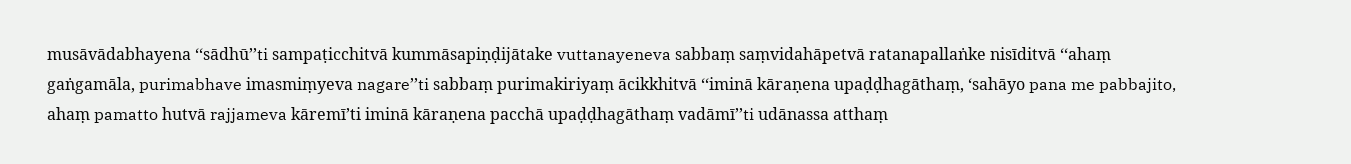musāvādabhayena ‘‘sādhū’’ti sampaṭicchitvā kummāsapiṇḍijātake vuttanayeneva sabbaṃ saṃvidahāpetvā ratanapallaṅke nisīditvā ‘‘ahaṃ gaṅgamāla, purimabhave imasmiṃyeva nagare’’ti sabbaṃ purimakiriyaṃ ācikkhitvā ‘‘iminā kāraṇena upaḍḍhagāthaṃ, ‘sahāyo pana me pabbajito, ahaṃ pamatto hutvā rajjameva kāremī’ti iminā kāraṇena pacchā upaḍḍhagāthaṃ vadāmī’’ti udānassa atthaṃ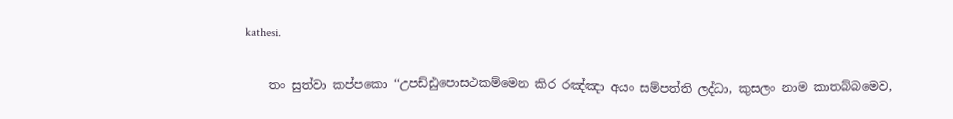kathesi.

    තං සුත්‌වා කප්‌පකො ‘‘උපඩ්‌ඪුපොසථකම්‌මෙන කිර රඤ්‌ඤා අයං සම්‌පත්‌ති ලද්‌ධා, කුසලං නාම කාතබ්‌බමෙව,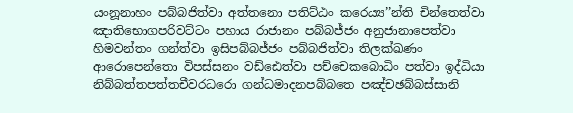යංනූනාහං පබ්‌බජිත්‌වා අත්‌තනො පතිට්‌ඨං කරෙය්‍ය’’න්‌ති චින්‌තෙත්‌වා ඤාතිභොගපරිවට්‌ටං පහාය රාජානං පබ්‌බජ්‌ජං අනුජානාපෙත්‌වා හිමවන්‌තං ගන්‌ත්‌වා ඉසිපබ්‌බජ්‌ජං පබ්‌බජිත්‌වා තිලක්‌ඛණං ආරොපෙන්‌තො විපස්‌සනං වඩ්‌ඪෙත්‌වා පච්‌චෙකබොධිං පත්‌වා ඉද්‌ධියා නිබ්‌බත්‌තපත්‌තචීවරධරො ගන්‌ධමාදනපබ්‌බතෙ පඤ්‌චඡබ්‌බස්‌සානි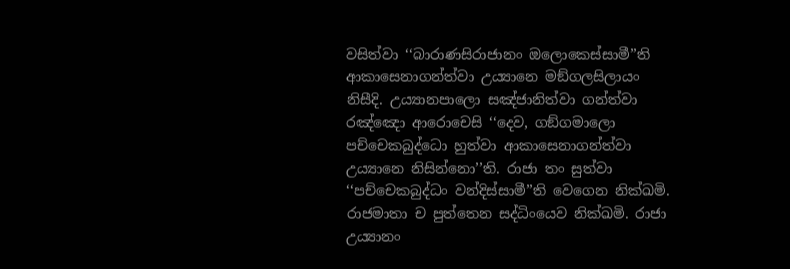වසිත්‌වා ‘‘බාරාණසිරාජානං ඔලොකෙස්‌සාමී’’ති ආකාසෙනාගන්‌ත්‌වා උය්‍යානෙ මඞ්‌ගලසිලායං නිසීදි. උය්‍යානපාලො සඤ්‌ජානිත්‌වා ගන්‌ත්‌වා රඤ්‌ඤො ආරොචෙසි ‘‘දෙව, ගඞ්‌ගමාලො පච්‌චෙකබුද්‌ධො හුත්‌වා ආකාසෙනාගන්‌ත්‌වා උය්‍යානෙ නිසින්‌නො’’ති. රාජා තං සුත්‌වා ‘‘පච්‌චෙකබුද්‌ධං වන්‌දිස්‌සාමී’’ති වෙගෙන නික්‌ඛමි. රාජමාතා ච පුත්‌තෙන සද්‌ධිංයෙව නික්‌ඛමි. රාජා උය්‍යානං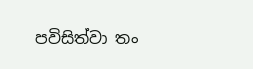පවිසිත්‌වා තං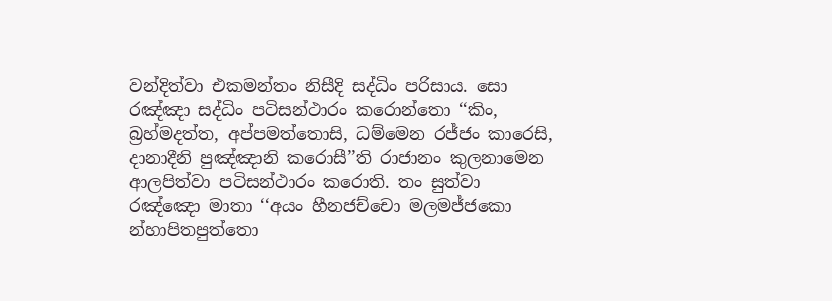වන්‌දිත්‌වා එකමන්‌තං නිසීදි සද්‌ධිං පරිසාය. සො රඤ්‌ඤා සද්‌ධිං පටිසන්‌ථාරං කරොන්‌තො ‘‘කිං, බ්‍රහ්‌මදත්‌ත, අප්‌පමත්‌තොසි, ධම්‌මෙන රජ්‌ජං කාරෙසි, දානාදීනි පුඤ්‌ඤානි කරොසී’’ති රාජානං කුලනාමෙන ආලපිත්‌වා පටිසන්‌ථාරං කරොති. තං සුත්‌වා රඤ්‌ඤො මාතා ‘‘අයං හීනජච්‌චො මලමජ්‌ජකො න්‌හාපිතපුත්‌තො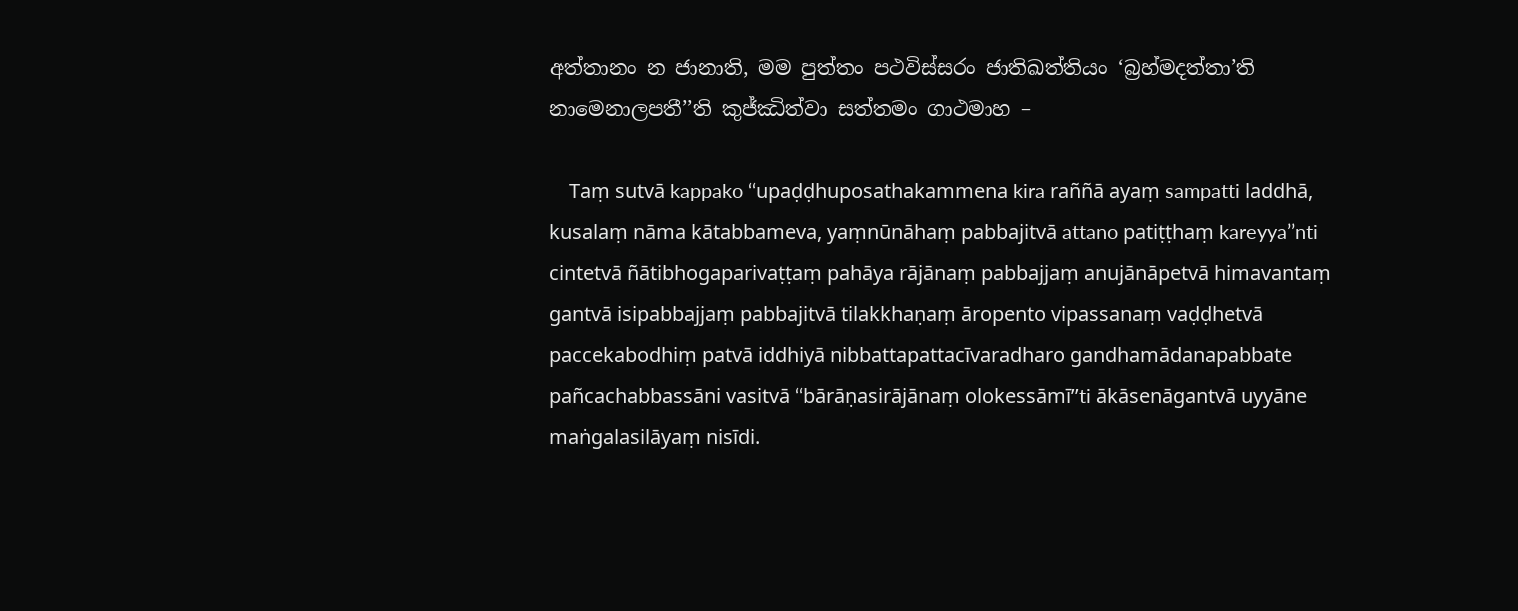අත්‌තානං න ජානාති, මම පුත්‌තං පථවිස්‌සරං ජාතිඛත්‌තියං ‘බ්‍රහ්‌මදත්‌තා’ති නාමෙනාලපතී’’ති කුජ්‌ඣිත්‌වා සත්‌තමං ගාථමාහ –

    Taṃ sutvā kappako ‘‘upaḍḍhuposathakammena kira raññā ayaṃ sampatti laddhā, kusalaṃ nāma kātabbameva, yaṃnūnāhaṃ pabbajitvā attano patiṭṭhaṃ kareyya’’nti cintetvā ñātibhogaparivaṭṭaṃ pahāya rājānaṃ pabbajjaṃ anujānāpetvā himavantaṃ gantvā isipabbajjaṃ pabbajitvā tilakkhaṇaṃ āropento vipassanaṃ vaḍḍhetvā paccekabodhiṃ patvā iddhiyā nibbattapattacīvaradharo gandhamādanapabbate pañcachabbassāni vasitvā ‘‘bārāṇasirājānaṃ olokessāmī’’ti ākāsenāgantvā uyyāne maṅgalasilāyaṃ nisīdi.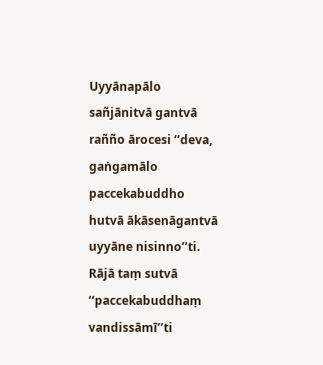Uyyānapālo sañjānitvā gantvā rañño ārocesi ‘‘deva, gaṅgamālo paccekabuddho hutvā ākāsenāgantvā uyyāne nisinno’’ti. Rājā taṃ sutvā ‘‘paccekabuddhaṃ vandissāmī’’ti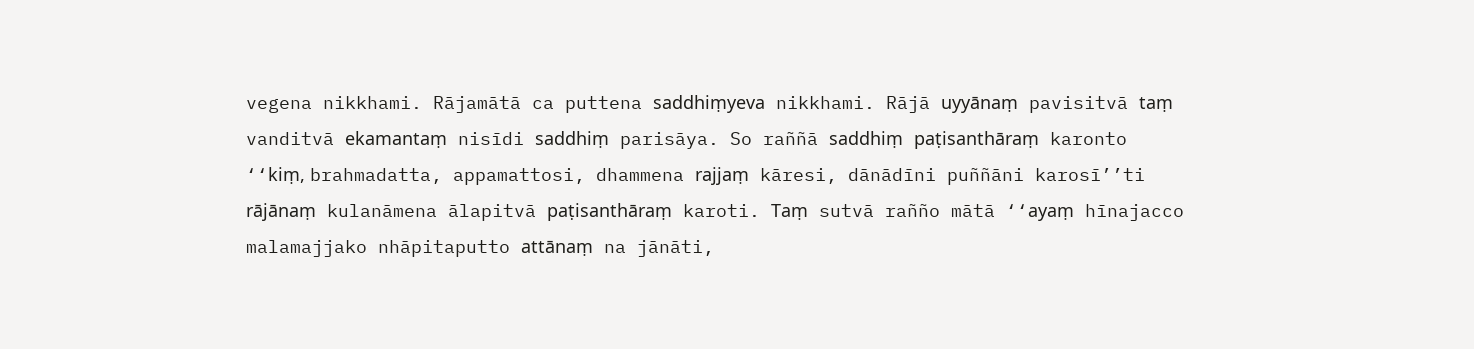vegena nikkhami. Rājamātā ca puttena saddhiṃyeva nikkhami. Rājā uyyānaṃ pavisitvā taṃ vanditvā ekamantaṃ nisīdi saddhiṃ parisāya. So raññā saddhiṃ paṭisanthāraṃ karonto ‘‘kiṃ, brahmadatta, appamattosi, dhammena rajjaṃ kāresi, dānādīni puññāni karosī’’ti rājānaṃ kulanāmena ālapitvā paṭisanthāraṃ karoti. Taṃ sutvā rañño mātā ‘‘ayaṃ hīnajacco malamajjako nhāpitaputto attānaṃ na jānāti,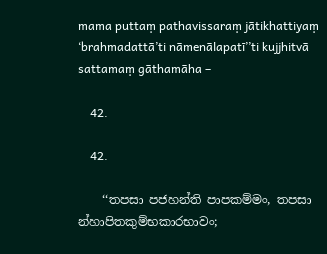mama puttaṃ pathavissaraṃ jātikhattiyaṃ ‘brahmadattā’ti nāmenālapatī’’ti kujjhitvā sattamaṃ gāthamāha –

    42.

    42.

    ‘‘තපසා පජහන්‌ති පාපකම්‌මං, තපසා න්‌හාපිතකුම්‌භකාරභාවං;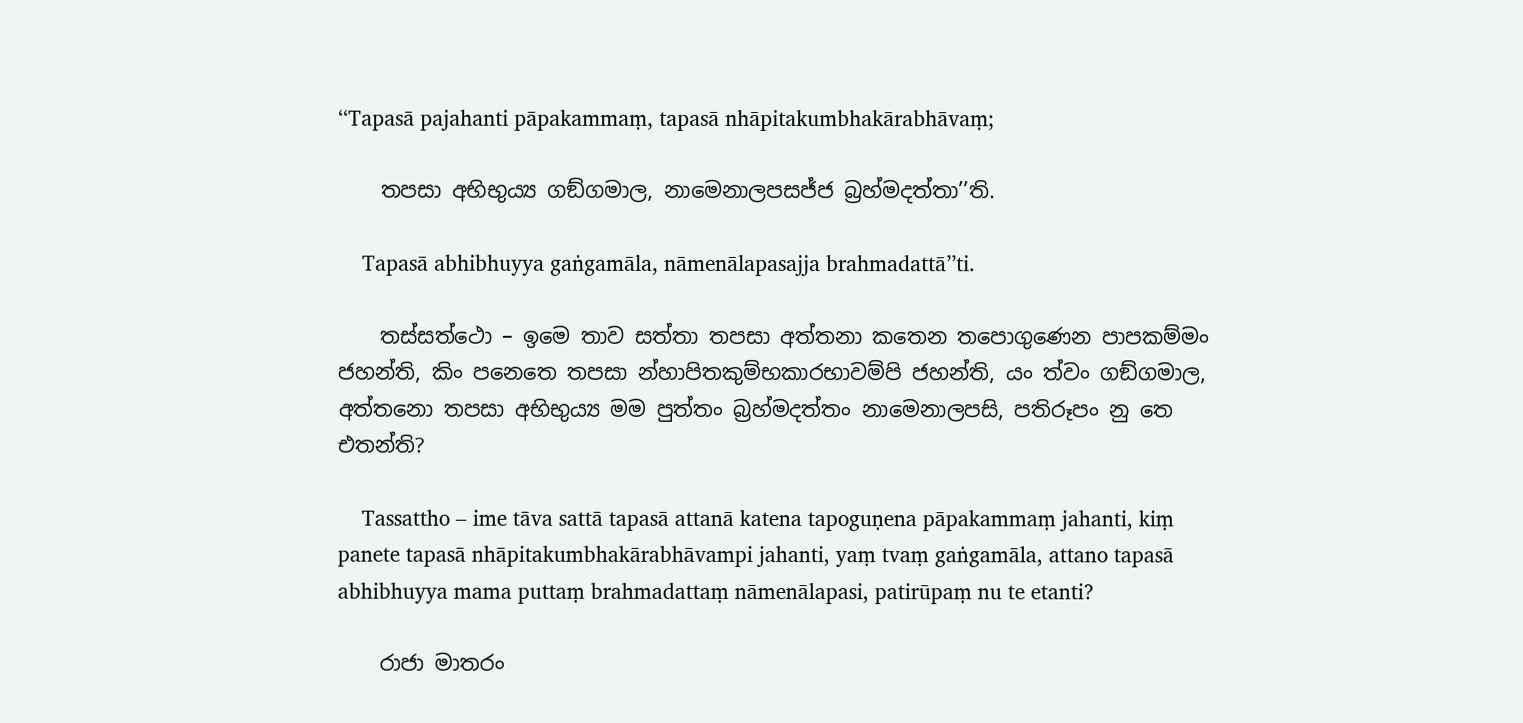‘‘Tapasā pajahanti pāpakammaṃ, tapasā nhāpitakumbhakārabhāvaṃ;

    තපසා අභිභුය්‍ය ගඞ්‌ගමාල, නාමෙනාලපසජ්‌ජ බ්‍රහ්‌මදත්‌තා’’ති.

    Tapasā abhibhuyya gaṅgamāla, nāmenālapasajja brahmadattā’’ti.

    තස්‌සත්‌ථො – ඉමෙ තාව සත්‌තා තපසා අත්‌තනා කතෙන තපොගුණෙන පාපකම්‌මං ජහන්‌ති, කිං පනෙතෙ තපසා න්‌හාපිතකුම්‌භකාරභාවම්‌පි ජහන්‌ති, යං ත්‌වං ගඞ්‌ගමාල, අත්‌තනො තපසා අභිභුය්‍ය මම පුත්‌තං බ්‍රහ්‌මදත්‌තං නාමෙනාලපසි, පතිරූපං නු තෙ එතන්‌ති?

    Tassattho – ime tāva sattā tapasā attanā katena tapoguṇena pāpakammaṃ jahanti, kiṃ panete tapasā nhāpitakumbhakārabhāvampi jahanti, yaṃ tvaṃ gaṅgamāla, attano tapasā abhibhuyya mama puttaṃ brahmadattaṃ nāmenālapasi, patirūpaṃ nu te etanti?

    රාජා මාතරං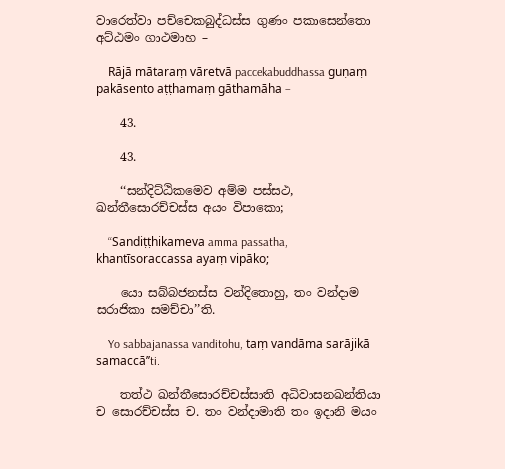වාරෙත්‌වා පච්‌චෙකබුද්‌ධස්‌ස ගුණං පකාසෙන්‌තො අට්‌ඨමං ගාථමාහ –

    Rājā mātaraṃ vāretvā paccekabuddhassa guṇaṃ pakāsento aṭṭhamaṃ gāthamāha –

    43.

    43.

    ‘‘සන්‌දිට්‌ඨිකමෙව අම්‌ම පස්‌සථ, ඛන්‌තීසොරච්‌චස්‌ස අයං විපාකො;

    ‘‘Sandiṭṭhikameva amma passatha, khantīsoraccassa ayaṃ vipāko;

    යො සබ්‌බජනස්‌ස වන්‌දිතොහු, තං වන්‌දාම සරාජිකා සමච්‌චා’’ති.

    Yo sabbajanassa vanditohu, taṃ vandāma sarājikā samaccā’’ti.

    තත්‌ථ ඛන්‌තීසොරච්‌චස්‌සාති අධිවාසනඛන්‌තියා ච සොරච්‌චස්‌ස ච. තං වන්‌දාමාති තං ඉදානි මයං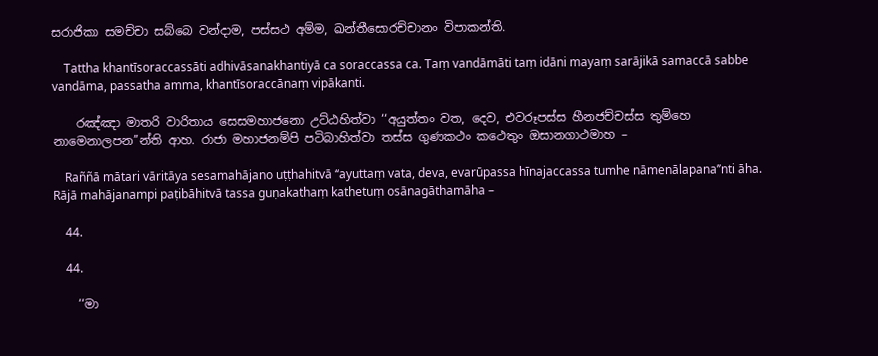සරාජිකා සමච්‌චා සබ්‌බෙ වන්‌දාම, පස්‌සථ අම්‌ම, ඛන්‌තීසොරච්‌චානං විපාකන්‌ති.

    Tattha khantīsoraccassāti adhivāsanakhantiyā ca soraccassa ca. Taṃ vandāmāti taṃ idāni mayaṃ sarājikā samaccā sabbe vandāma, passatha amma, khantīsoraccānaṃ vipākanti.

    රඤ්‌ඤා මාතරි වාරිතාය සෙසමහාජනො උට්‌ඨහිත්‌වා ‘‘අයුත්‌තං වත, දෙව, එවරූපස්‌ස හීනජච්‌චස්‌ස තුම්‌හෙ නාමෙනාලපන’’න්‌ති ආහ. රාජා මහාජනම්‌පි පටිබාහිත්‌වා තස්‌ස ගුණකථං කථෙතුං ඔසානගාථමාහ –

    Raññā mātari vāritāya sesamahājano uṭṭhahitvā ‘‘ayuttaṃ vata, deva, evarūpassa hīnajaccassa tumhe nāmenālapana’’nti āha. Rājā mahājanampi paṭibāhitvā tassa guṇakathaṃ kathetuṃ osānagāthamāha –

    44.

    44.

    ‘‘මා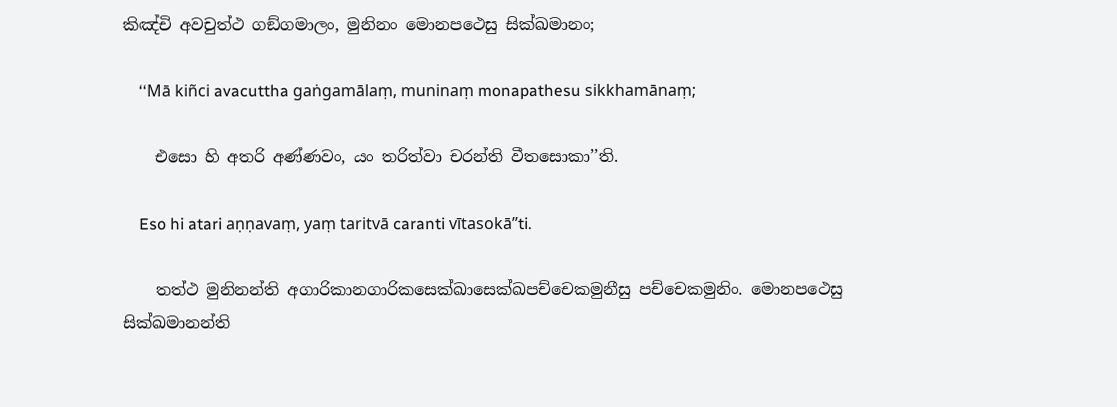කිඤ්‌චි අවචුත්‌ථ ගඞ්‌ගමාලං, මුනිනං මොනපථෙසු සික්‌ඛමානං;

    ‘‘Mā kiñci avacuttha gaṅgamālaṃ, muninaṃ monapathesu sikkhamānaṃ;

    එසො හි අතරි අණ්‌ණවං, යං තරිත්‌වා චරන්‌ති වීතසොකා’’ති.

    Eso hi atari aṇṇavaṃ, yaṃ taritvā caranti vītasokā’’ti.

    තත්‌ථ මුනිනන්‌ති අගාරිකානගාරිකසෙක්‌ඛාසෙක්‌ඛපච්‌චෙකමුනීසු පච්‌චෙකමුනිං. මොනපථෙසු සික්‌ඛමානන්‌ති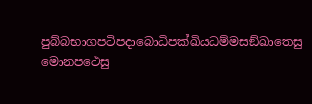පුබ්‌බභාගපටිපදාබොධිපක්‌ඛියධම්‌මසඞ්‌ඛාතෙසු මොනපථෙසු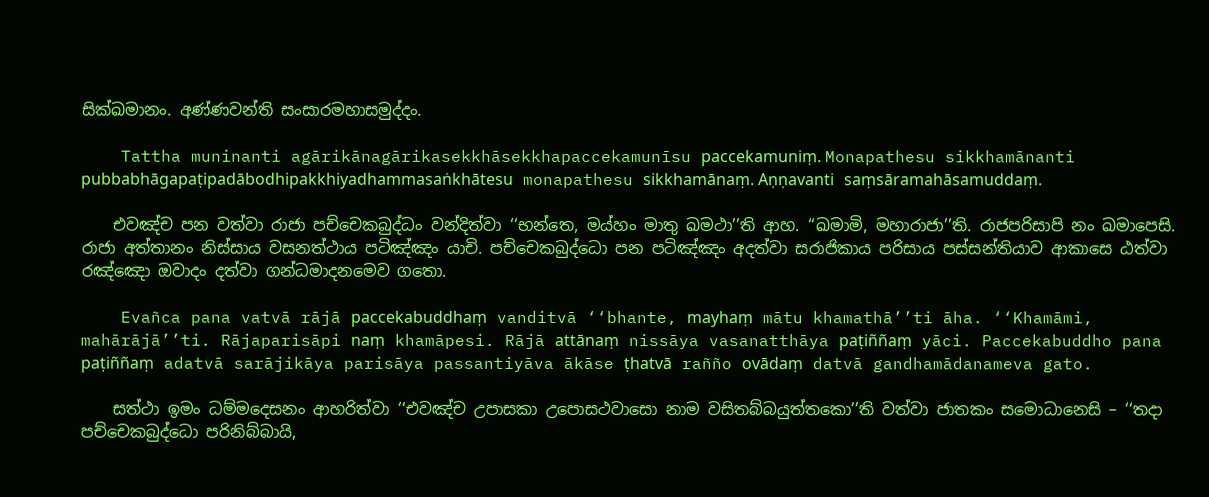සික්‌ඛමානං. අණ්‌ණවන්‌ති සංසාරමහාසමුද්‌දං.

    Tattha muninanti agārikānagārikasekkhāsekkhapaccekamunīsu paccekamuniṃ. Monapathesu sikkhamānanti pubbabhāgapaṭipadābodhipakkhiyadhammasaṅkhātesu monapathesu sikkhamānaṃ. Aṇṇavanti saṃsāramahāsamuddaṃ.

    එවඤ්‌ච පන වත්‌වා රාජා පච්‌චෙකබුද්‌ධං වන්‌දිත්‌වා ‘‘භන්‌තෙ, මය්‌හං මාතු ඛමථා’’ති ආහ. ‘‘ඛමාමි, මහාරාජා’’ති. රාජපරිසාපි නං ඛමාපෙසි. රාජා අත්‌තානං නිස්‌සාය වසනත්‌ථාය පටිඤ්‌ඤං යාචි. පච්‌චෙකබුද්‌ධො පන පටිඤ්‌ඤං අදත්‌වා සරාජිකාය පරිසාය පස්‌සන්‌තියාව ආකාසෙ ඨත්‌වා රඤ්‌ඤො ඔවාදං දත්‌වා ගන්‌ධමාදනමෙව ගතො.

    Evañca pana vatvā rājā paccekabuddhaṃ vanditvā ‘‘bhante, mayhaṃ mātu khamathā’’ti āha. ‘‘Khamāmi, mahārājā’’ti. Rājaparisāpi naṃ khamāpesi. Rājā attānaṃ nissāya vasanatthāya paṭiññaṃ yāci. Paccekabuddho pana paṭiññaṃ adatvā sarājikāya parisāya passantiyāva ākāse ṭhatvā rañño ovādaṃ datvā gandhamādanameva gato.

    සත්‌ථා ඉමං ධම්‌මදෙසනං ආහරිත්‌වා ‘‘එවඤ්‌ච උපාසකා උපොසථවාසො නාම වසිතබ්‌බයුත්‌තකො’’ති වත්‌වා ජාතකං සමොධානෙසි – ‘‘තදා පච්‌චෙකබුද්‌ධො පරිනිබ්‌බායි,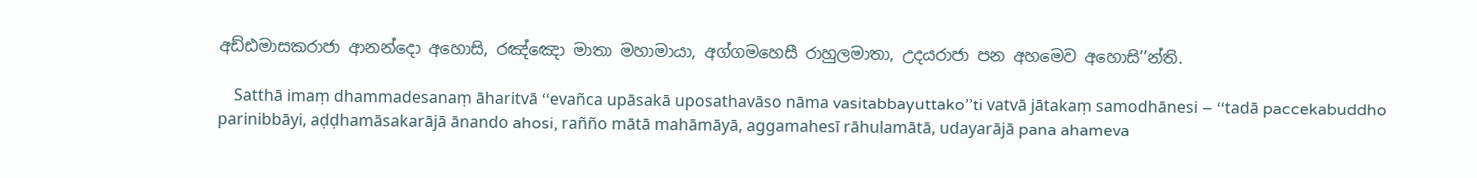අඩ්‌ඪමාසකරාජා ආනන්‌දො අහොසි, රඤ්‌ඤො මාතා මහාමායා, අග්‌ගමහෙසී රාහුලමාතා, උදයරාජා පන අහමෙව අහොසි’’න්‌ති.

    Satthā imaṃ dhammadesanaṃ āharitvā ‘‘evañca upāsakā uposathavāso nāma vasitabbayuttako’’ti vatvā jātakaṃ samodhānesi – ‘‘tadā paccekabuddho parinibbāyi, aḍḍhamāsakarājā ānando ahosi, rañño mātā mahāmāyā, aggamahesī rāhulamātā, udayarājā pana ahameva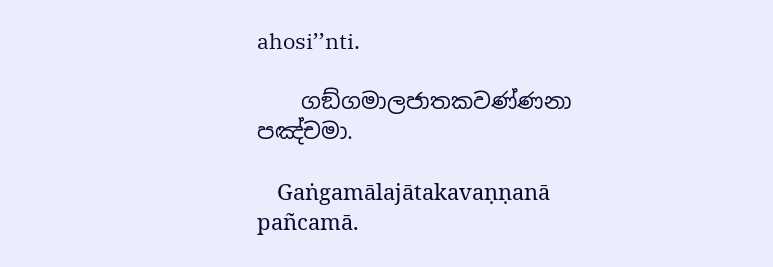ahosi’’nti.

    ගඞ්‌ගමාලජාතකවණ්‌ණනා පඤ්‌චමා.

    Gaṅgamālajātakavaṇṇanā pañcamā.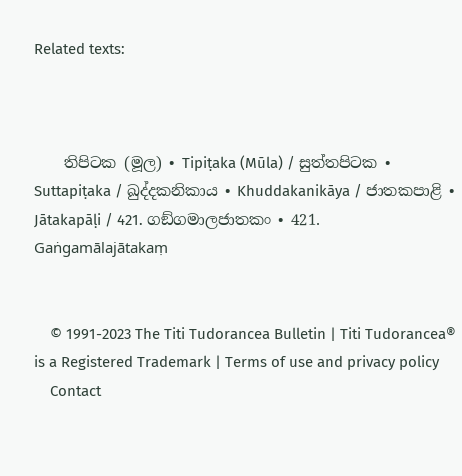Related texts:



    තිපිටක (මූල) • Tipiṭaka (Mūla) / සුත්‌තපිටක • Suttapiṭaka / ඛුද්‌දකනිකාය • Khuddakanikāya / ජාතකපාළි • Jātakapāḷi / 421. ගඞ්‌ගමාලජාතකං • 421. Gaṅgamālajātakaṃ


    © 1991-2023 The Titi Tudorancea Bulletin | Titi Tudorancea® is a Registered Trademark | Terms of use and privacy policy
    Contact